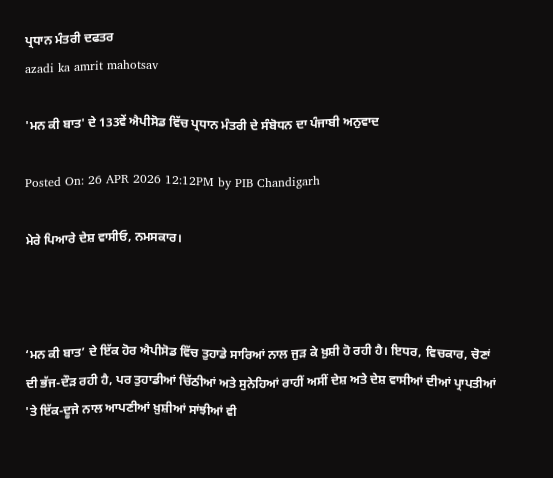ਪ੍ਰਧਾਨ ਮੰਤਰੀ ਦਫਤਰ
azadi ka amrit mahotsav

'ਮਨ ਕੀ ਬਾਤ' ਦੇ 133ਵੇਂ ਐਪੀਸੋਡ ਵਿੱਚ ਪ੍ਰਧਾਨ ਮੰਤਰੀ ਦੇ ਸੰਬੋਧਨ ਦਾ ਪੰਜਾਬੀ ਅਨੁਵਾਦ

Posted On: 26 APR 2026 12:12PM by PIB Chandigarh

ਮੇਰੇ ਪਿਆਰੇ ਦੇਸ਼ ਵਾਸੀਓ, ਨਮਸਕਾਰ।



‘ਮਨ ਕੀ ਬਾਤ’ ਦੇ ਇੱਕ ਹੋਰ ਐਪੀਸੋਡ ਵਿੱਚ ਤੁਹਾਡੇ ਸਾਰਿਆਂ ਨਾਲ ਜੁੜ ਕੇ ਖ਼ੁਸ਼ੀ ਹੋ ਰਹੀ ਹੈ। ਇਧਰ, ਵਿਚਕਾਰ, ਚੋਣਾਂ ਦੀ ਭੱਜ-ਦੌੜ ਰਹੀ ਹੈ, ਪਰ ਤੁਹਾਡੀਆਂ ਚਿੱਠੀਆਂ ਅਤੇ ਸੁਨੇਹਿਆਂ ਰਾਹੀਂ ਅਸੀਂ ਦੇਸ਼ ਅਤੇ ਦੇਸ਼ ਵਾਸੀਆਂ ਦੀਆਂ ਪ੍ਰਾਪਤੀਆਂ 'ਤੇ ਇੱਕ-ਦੂਜੇ ਨਾਲ ਆਪਣੀਆਂ ਖ਼ੁਸ਼ੀਆਂ ਸਾਂਝੀਆਂ ਵੀ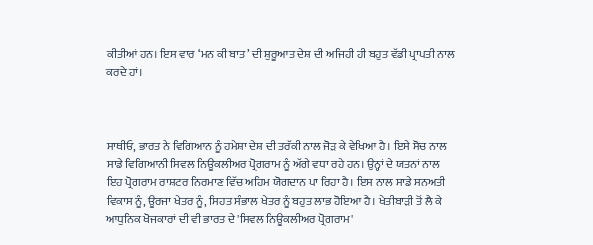ਕੀਤੀਆਂ ਹਨ। ਇਸ ਵਾਰ ‘ਮਨ ਕੀ ਬਾਤ’ ਦੀ ਸ਼ੁਰੂਆਤ ਦੇਸ਼ ਦੀ ਅਜਿਹੀ ਹੀ ਬਹੁਤ ਵੱਡੀ ਪ੍ਰਾਪਤੀ ਨਾਲ ਕਰਦੇ ਹਾਂ।



ਸਾਥੀਓ, ਭਾਰਤ ਨੇ ਵਿਗਿਆਨ ਨੂੰ ਹਮੇਸ਼ਾ ਦੇਸ਼ ਦੀ ਤਰੱਕੀ ਨਾਲ ਜੋੜ ਕੇ ਵੇਖਿਆ ਹੈ। ਇਸੇ ਸੋਚ ਨਾਲ ਸਾਡੇ ਵਿਗਿਆਨੀ ਸਿਵਲ ਨਿਊਕਲੀਅਰ ਪ੍ਰੋਗਰਾਮ ਨੂੰ ਅੱਗੇ ਵਧਾ ਰਹੇ ਹਨ। ਉਨ੍ਹਾਂ ਦੇ ਯਤਨਾਂ ਨਾਲ ਇਹ ਪ੍ਰੋਗਰਾਮ ਰਾਸ਼ਟਰ ਨਿਰਮਾਣ ਵਿੱਚ ਅਹਿਮ ਯੋਗਦਾਨ ਪਾ ਰਿਹਾ ਹੈ। ਇਸ ਨਾਲ ਸਾਡੇ ਸਨਅਤੀ ਵਿਕਾਸ ਨੂੰ, ਊਰਜਾ ਖੇਤਰ ਨੂੰ, ਸਿਹਤ ਸੰਭਾਲ ਖੇਤਰ ਨੂੰ ਬਹੁਤ ਲਾਭ ਹੋਇਆ ਹੈ। ਖੇਤੀਬਾੜੀ ਤੋਂ ਲੈ ਕੇ ਆਧੁਨਿਕ ਖੋਜਕਾਰਾਂ ਦੀ ਵੀ ਭਾਰਤ ਦੇ 'ਸਿਵਲ ਨਿਊਕਲੀਅਰ ਪ੍ਰੋਗਰਾਮ'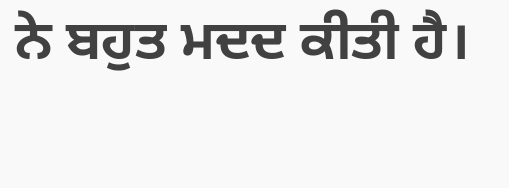ਨੇ ਬਹੁਤ ਮਦਦ ਕੀਤੀ ਹੈ।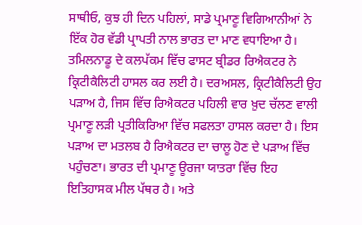ਸਾਥੀਓ, ਕੁਝ ਹੀ ਦਿਨ ਪਹਿਲਾਂ, ਸਾਡੇ ਪ੍ਰਮਾਣੂ ਵਿਗਿਆਨੀਆਂ ਨੇ ਇੱਕ ਹੋਰ ਵੱਡੀ ਪ੍ਰਾਪਤੀ ਨਾਲ ਭਾਰਤ ਦਾ ਮਾਣ ਵਧਾਇਆ ਹੈ। ਤਮਿਲਨਾਡੂ ਦੇ ਕਲਪੱਕਮ ਵਿੱਚ ਫਾਸਟ ਬ੍ਰੀਡਰ ਰਿਐਕਟਰ ਨੇ ਕ੍ਰਿਟੀਕੈਲਿਟੀ ਹਾਸਲ ਕਰ ਲਈ ਹੈ। ਦਰਅਸਲ, ਕ੍ਰਿਟੀਕੈਲਿਟੀ ਉਹ ਪੜਾਅ ਹੈ, ਜਿਸ ਵਿੱਚ ਰਿਐਕਟਰ ਪਹਿਲੀ ਵਾਰ ਖ਼ੁਦ ਚੱਲਣ ਵਾਲੀ ਪ੍ਰਮਾਣੂ ਲੜੀ ਪ੍ਰਤੀਕਿਰਿਆ ਵਿੱਚ ਸਫਲਤਾ ਹਾਸਲ ਕਰਦਾ ਹੈ। ਇਸ ਪੜਾਅ ਦਾ ਮਤਲਬ ਹੈ ਰਿਐਕਟਰ ਦਾ ਚਾਲੂ ਹੋਣ ਦੇ ਪੜਾਅ ਵਿੱਚ ਪਹੁੰਚਣਾ। ਭਾਰਤ ਦੀ ਪ੍ਰਮਾਣੂ ਊਰਜਾ ਯਾਤਰਾ ਵਿੱਚ ਇਹ ਇਤਿਹਾਸਕ ਮੀਲ ਪੱਥਰ ਹੈ। ਅਤੇ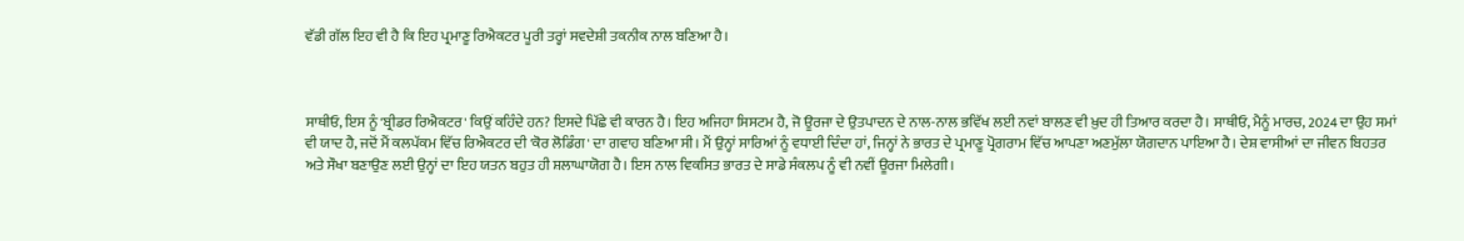ਵੱਡੀ ਗੱਲ ਇਹ ਵੀ ਹੈ ਕਿ ਇਹ ਪ੍ਰਮਾਣੂ ਰਿਐਕਟਰ ਪੂਰੀ ਤਰ੍ਹਾਂ ਸਵਦੇਸ਼ੀ ਤਕਨੀਕ ਨਾਲ ਬਣਿਆ ਹੈ।



ਸਾਥੀਓ, ਇਸ ਨੂੰ 'ਬ੍ਰੀਡਰ ਰਿਐਕਟਰ' ਕਿਉਂ ਕਹਿੰਦੇ ਹਨ? ਇਸਦੇ ਪਿੱਛੇ ਵੀ ਕਾਰਨ ਹੈ। ਇਹ ਅਜਿਹਾ ਸਿਸਟਮ ਹੈ, ਜੋ ਊਰਜਾ ਦੇ ਉਤਪਾਦਨ ਦੇ ਨਾਲ-ਨਾਲ ਭਵਿੱਖ ਲਈ ਨਵਾਂ ਬਾਲਣ ਵੀ ਖ਼ੁਦ ਹੀ ਤਿਆਰ ਕਰਦਾ ਹੈ। ਸਾਥੀਓ, ਮੈਨੂੰ ਮਾਰਚ, 2024 ਦਾ ਉਹ ਸਮਾਂ ਵੀ ਯਾਦ ਹੈ, ਜਦੋਂ ਮੈਂ ਕਲਪੱਕਮ ਵਿੱਚ ਰਿਐਕਟਰ ਦੀ 'ਕੋਰ ਲੋਡਿੰਗ' ਦਾ ਗਵਾਹ ਬਣਿਆ ਸੀ। ਮੈਂ ਉਨ੍ਹਾਂ ਸਾਰਿਆਂ ਨੂੰ ਵਧਾਈ ਦਿੰਦਾ ਹਾਂ, ਜਿਨ੍ਹਾਂ ਨੇ ਭਾਰਤ ਦੇ ਪ੍ਰਮਾਣੂ ਪ੍ਰੋਗਰਾਮ ਵਿੱਚ ਆਪਣਾ ਅਣਮੁੱਲਾ ਯੋਗਦਾਨ ਪਾਇਆ ਹੈ। ਦੇਸ਼ ਵਾਸੀਆਂ ਦਾ ਜੀਵਨ ਬਿਹਤਰ ਅਤੇ ਸੌਖਾ ਬਣਾਉਣ ਲਈ ਉਨ੍ਹਾਂ ਦਾ ਇਹ ਯਤਨ ਬਹੁਤ ਹੀ ਸ਼ਲਾਘਾਯੋਗ ਹੈ। ਇਸ ਨਾਲ ਵਿਕਸਿਤ ਭਾਰਤ ਦੇ ਸਾਡੇ ਸੰਕਲਪ ਨੂੰ ਵੀ ਨਵੀਂ ਊਰਜਾ ਮਿਲੇਗੀ।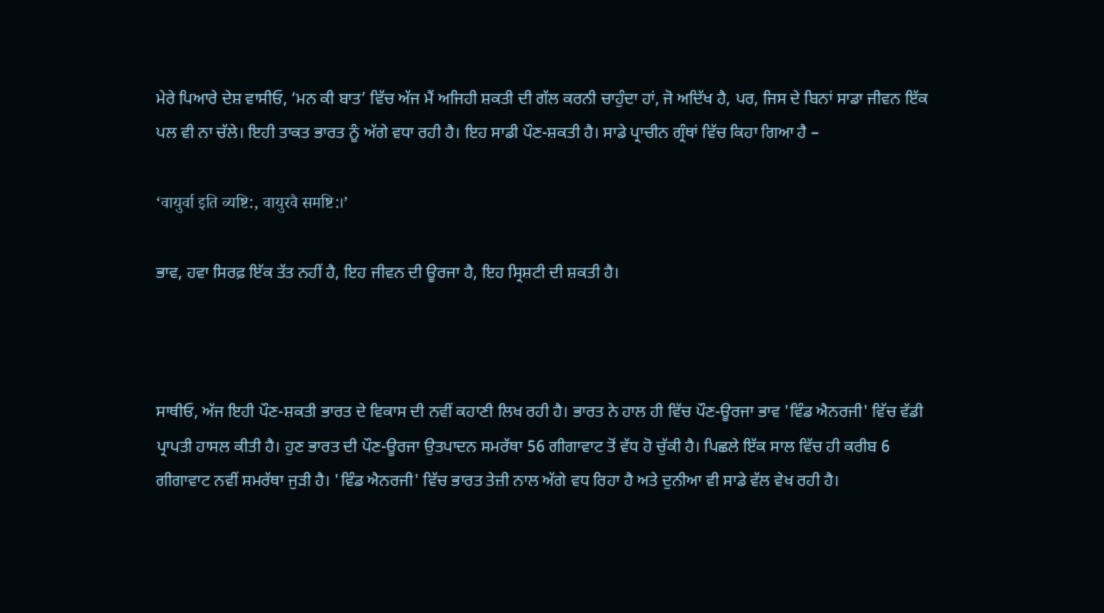ਮੇਰੇ ਪਿਆਰੇ ਦੇਸ਼ ਵਾਸੀਓ, ‘ਮਨ ਕੀ ਬਾਤ’ ਵਿੱਚ ਅੱਜ ਮੈਂ ਅਜਿਹੀ ਸ਼ਕਤੀ ਦੀ ਗੱਲ ਕਰਨੀ ਚਾਹੁੰਦਾ ਹਾਂ, ਜੋ ਅਦਿੱਖ ਹੈ, ਪਰ, ਜਿਸ ਦੇ ਬਿਨਾਂ ਸਾਡਾ ਜੀਵਨ ਇੱਕ ਪਲ ਵੀ ਨਾ ਚੱਲੇ। ਇਹੀ ਤਾਕਤ ਭਾਰਤ ਨੂੰ ਅੱਗੇ ਵਧਾ ਰਹੀ ਹੈ। ਇਹ ਸਾਡੀ ਪੌਣ-ਸ਼ਕਤੀ ਹੈ। ਸਾਡੇ ਪ੍ਰਾਚੀਨ ਗ੍ਰੰਥਾਂ ਵਿੱਚ ਕਿਹਾ ਗਿਆ ਹੈ –

‘वायुर्वा इति व्यष्टि:, वायुरवै समष्टि:।’

ਭਾਵ, ਹਵਾ ਸਿਰਫ਼ ਇੱਕ ਤੱਤ ਨਹੀਂ ਹੈ, ਇਹ ਜੀਵਨ ਦੀ ਊਰਜਾ ਹੈ, ਇਹ ਸ੍ਰਿਸ਼ਟੀ ਦੀ ਸ਼ਕਤੀ ਹੈ।



ਸਾਥੀਓ, ਅੱਜ ਇਹੀ ਪੌਣ-ਸ਼ਕਤੀ ਭਾਰਤ ਦੇ ਵਿਕਾਸ ਦੀ ਨਵੀਂ ਕਹਾਣੀ ਲਿਖ ਰਹੀ ਹੈ। ਭਾਰਤ ਨੇ ਹਾਲ ਹੀ ਵਿੱਚ ਪੌਣ-ਊਰਜਾ ਭਾਵ 'ਵਿੰਡ ਐਨਰਜੀ' ਵਿੱਚ ਵੱਡੀ ਪ੍ਰਾਪਤੀ ਹਾਸਲ ਕੀਤੀ ਹੈ। ਹੁਣ ਭਾਰਤ ਦੀ ਪੌਣ-ਊਰਜਾ ਉਤਪਾਦਨ ਸਮਰੱਥਾ 56 ਗੀਗਾਵਾਟ ਤੋਂ ਵੱਧ ਹੋ ਚੁੱਕੀ ਹੈ। ਪਿਛਲੇ ਇੱਕ ਸਾਲ ਵਿੱਚ ਹੀ ਕਰੀਬ 6 ਗੀਗਾਵਾਟ ਨਵੀਂ ਸਮਰੱਥਾ ਜੁੜੀ ਹੈ। 'ਵਿੰਡ ਐਨਰਜੀ' ਵਿੱਚ ਭਾਰਤ ਤੇਜ਼ੀ ਨਾਲ ਅੱਗੇ ਵਧ ਰਿਹਾ ਹੈ ਅਤੇ ਦੁਨੀਆ ਵੀ ਸਾਡੇ ਵੱਲ ਵੇਖ ਰਹੀ ਹੈ।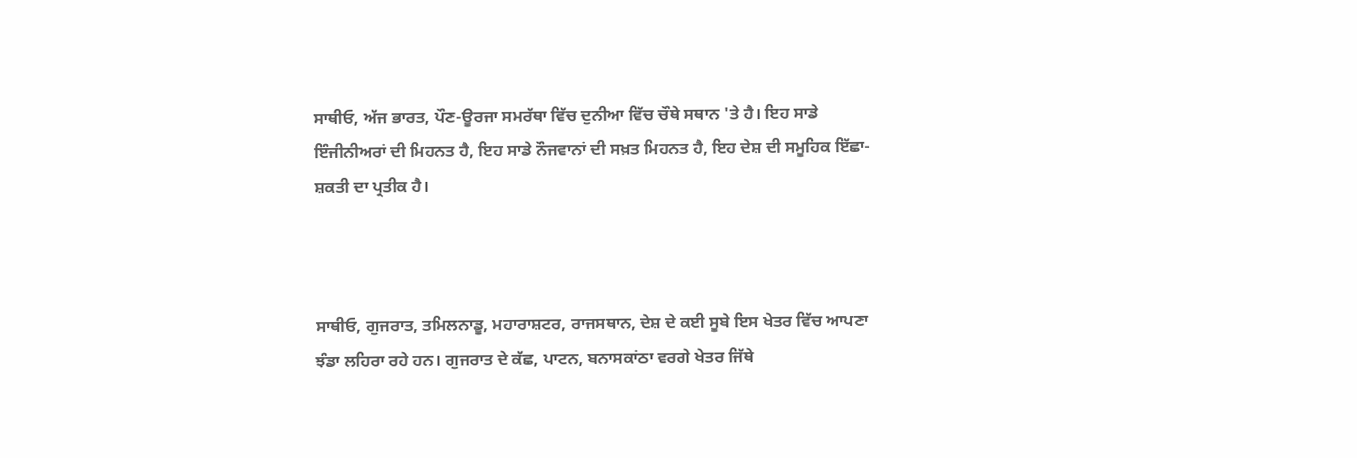ਸਾਥੀਓ, ਅੱਜ ਭਾਰਤ, ਪੌਣ-ਊਰਜਾ ਸਮਰੱਥਾ ਵਿੱਚ ਦੁਨੀਆ ਵਿੱਚ ਚੌਥੇ ਸਥਾਨ 'ਤੇ ਹੈ। ਇਹ ਸਾਡੇ ਇੰਜੀਨੀਅਰਾਂ ਦੀ ਮਿਹਨਤ ਹੈ, ਇਹ ਸਾਡੇ ਨੌਜਵਾਨਾਂ ਦੀ ਸਖ਼ਤ ਮਿਹਨਤ ਹੈ, ਇਹ ਦੇਸ਼ ਦੀ ਸਮੂਹਿਕ ਇੱਛਾ-ਸ਼ਕਤੀ ਦਾ ਪ੍ਰਤੀਕ ਹੈ।



ਸਾਥੀਓ, ਗੁਜਰਾਤ, ਤਮਿਲਨਾਡੂ, ਮਹਾਰਾਸ਼ਟਰ, ਰਾਜਸਥਾਨ, ਦੇਸ਼ ਦੇ ਕਈ ਸੂਬੇ ਇਸ ਖੇਤਰ ਵਿੱਚ ਆਪਣਾ ਝੰਡਾ ਲਹਿਰਾ ਰਹੇ ਹਨ। ਗੁਜਰਾਤ ਦੇ ਕੱਛ, ਪਾਟਨ, ਬਨਾਸਕਾਂਠਾ ਵਰਗੇ ਖੇਤਰ ਜਿੱਥੇ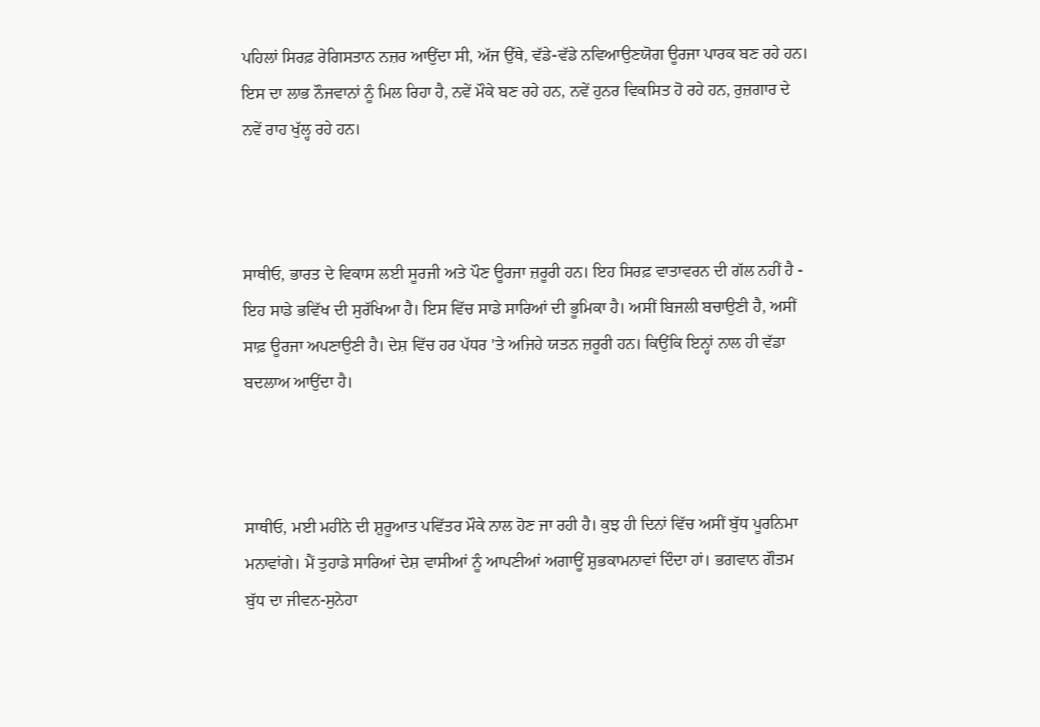ਪਹਿਲਾਂ ਸਿਰਫ਼ ਰੇਗਿਸਤਾਨ ਨਜ਼ਰ ਆਉਂਦਾ ਸੀ, ਅੱਜ ਉੱਥੇ, ਵੱਡੇ-ਵੱਡੇ ਨਵਿਆਉਣਯੋਗ ਊਰਜਾ ਪਾਰਕ ਬਣ ਰਹੇ ਹਨ। ਇਸ ਦਾ ਲਾਭ ਨੌਜਵਾਨਾਂ ਨੂੰ ਮਿਲ ਰਿਹਾ ਹੈ, ਨਵੇਂ ਮੌਕੇ ਬਣ ਰਹੇ ਹਨ, ਨਵੇਂ ਹੁਨਰ ਵਿਕਸਿਤ ਹੋ ਰਹੇ ਹਨ, ਰੁਜ਼ਗਾਰ ਦੇ ਨਵੇਂ ਰਾਹ ਖੁੱਲ੍ਹ ਰਹੇ ਹਨ।



ਸਾਥੀਓ, ਭਾਰਤ ਦੇ ਵਿਕਾਸ ਲਈ ਸੂਰਜੀ ਅਤੇ ਪੌਣ ਊਰਜਾ ਜ਼ਰੂਰੀ ਹਨ। ਇਹ ਸਿਰਫ਼ ਵਾਤਾਵਰਨ ਦੀ ਗੱਲ ਨਹੀਂ ਹੈ - ਇਹ ਸਾਡੇ ਭਵਿੱਖ ਦੀ ਸੁਰੱਖਿਆ ਹੈ। ਇਸ ਵਿੱਚ ਸਾਡੇ ਸਾਰਿਆਂ ਦੀ ਭੂਮਿਕਾ ਹੈ। ਅਸੀਂ ਬਿਜਲੀ ਬਚਾਉਣੀ ਹੈ, ਅਸੀਂ ਸਾਫ਼ ਊਰਜਾ ਅਪਣਾਉਣੀ ਹੈ। ਦੇਸ਼ ਵਿੱਚ ਹਰ ਪੱਧਰ 'ਤੇ ਅਜਿਹੇ ਯਤਨ ਜ਼ਰੂਰੀ ਹਨ। ਕਿਉਂਕਿ ਇਨ੍ਹਾਂ ਨਾਲ ਹੀ ਵੱਡਾ ਬਦਲਾਅ ਆਉਂਦਾ ਹੈ।



ਸਾਥੀਓ, ਮਈ ਮਹੀਨੇ ਦੀ ਸ਼ੁਰੂਆਤ ਪਵਿੱਤਰ ਮੌਕੇ ਨਾਲ ਹੋਣ ਜਾ ਰਹੀ ਹੈ। ਕੁਝ ਹੀ ਦਿਨਾਂ ਵਿੱਚ ਅਸੀਂ ਬੁੱਧ ਪੂਰਨਿਮਾ ਮਨਾਵਾਂਗੇ। ਮੈਂ ਤੁਹਾਡੇ ਸਾਰਿਆਂ ਦੇਸ਼ ਵਾਸੀਆਂ ਨੂੰ ਆਪਣੀਆਂ ਅਗਾਊਂ ਸ਼ੁਭਕਾਮਨਾਵਾਂ ਦਿੰਦਾ ਹਾਂ। ਭਗਵਾਨ ਗੌਤਮ ਬੁੱਧ ਦਾ ਜੀਵਨ-ਸੁਨੇਹਾ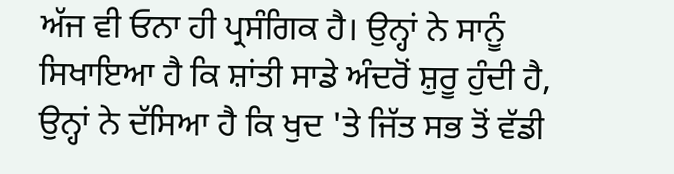ਅੱਜ ਵੀ ਓਨਾ ਹੀ ਪ੍ਰਸੰਗਿਕ ਹੈ। ਉਨ੍ਹਾਂ ਨੇ ਸਾਨੂੰ ਸਿਖਾਇਆ ਹੈ ਕਿ ਸ਼ਾਂਤੀ ਸਾਡੇ ਅੰਦਰੋਂ ਸ਼ੁਰੂ ਹੁੰਦੀ ਹੈ, ਉਨ੍ਹਾਂ ਨੇ ਦੱਸਿਆ ਹੈ ਕਿ ਖੁਦ 'ਤੇ ਜਿੱਤ ਸਭ ਤੋਂ ਵੱਡੀ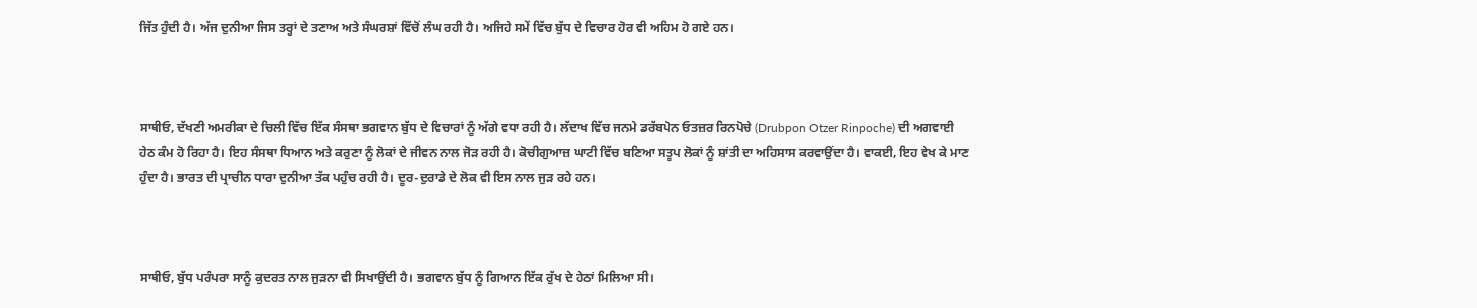ਜਿੱਤ ਹੁੰਦੀ ਹੈ। ਅੱਜ ਦੁਨੀਆ ਜਿਸ ਤਰ੍ਹਾਂ ਦੇ ਤਣਾਅ ਅਤੇ ਸੰਘਰਸ਼ਾਂ ਵਿੱਚੋਂ ਲੰਘ ਰਹੀ ਹੈ। ਅਜਿਹੇ ਸਮੇਂ ਵਿੱਚ ਬੁੱਧ ਦੇ ਵਿਚਾਰ ਹੋਰ ਵੀ ਅਹਿਮ ਹੋ ਗਏ ਹਨ।



ਸਾਥੀਓ, ਦੱਖਣੀ ਅਮਰੀਕਾ ਦੇ ਚਿਲੀ ਵਿੱਚ ਇੱਕ ਸੰਸਥਾ ਭਗਵਾਨ ਬੁੱਧ ਦੇ ਵਿਚਾਰਾਂ ਨੂੰ ਅੱਗੇ ਵਧਾ ਰਹੀ ਹੈ। ਲੱਦਾਖ ਵਿੱਚ ਜਨਮੇ ਡਰੱਬਪੋਨ ਓਤਜ਼ਰ ਰਿਨਪੋਚੇ (Drubpon Otzer Rinpoche) ਦੀ ਅਗਵਾਈ ਹੇਠ ਕੰਮ ਹੋ ਰਿਹਾ ਹੈ। ਇਹ ਸੰਸਥਾ ਧਿਆਨ ਅਤੇ ਕਰੁਣਾ ਨੂੰ ਲੋਕਾਂ ਦੇ ਜੀਵਨ ਨਾਲ ਜੋੜ ਰਹੀ ਹੈ। ਕੋਚੀਗੁਆਜ਼ ਘਾਟੀ ਵਿੱਚ ਬਣਿਆ ਸਤੂਪ ਲੋਕਾਂ ਨੂੰ ਸ਼ਾਂਤੀ ਦਾ ਅਹਿਸਾਸ ਕਰਵਾਉਂਦਾ ਹੈ। ਵਾਕਈ, ਇਹ ਵੇਖ ਕੇ ਮਾਣ ਹੁੰਦਾ ਹੈ। ਭਾਰਤ ਦੀ ਪ੍ਰਾਚੀਨ ਧਾਰਾ ਦੁਨੀਆ ਤੱਕ ਪਹੁੰਚ ਰਹੀ ਹੈ। ਦੂਰ-ਦੁਰਾਡੇ ਦੇ ਲੋਕ ਵੀ ਇਸ ਨਾਲ ਜੁੜ ਰਹੇ ਹਨ।



ਸਾਥੀਓ, ਬੁੱਧ ਪਰੰਪਰਾ ਸਾਨੂੰ ਕੁਦਰਤ ਨਾਲ ਜੁੜਨਾ ਵੀ ਸਿਖਾਉਂਦੀ ਹੈ। ਭਗਵਾਨ ਬੁੱਧ ਨੂੰ ਗਿਆਨ ਇੱਕ ਰੁੱਖ ਦੇ ਹੇਠਾਂ ਮਿਲਿਆ ਸੀ।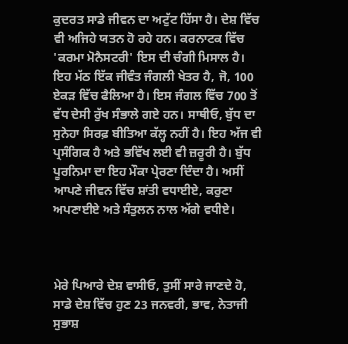ਕੁਦਰਤ ਸਾਡੇ ਜੀਵਨ ਦਾ ਅਟੁੱਟ ਹਿੱਸਾ ਹੈ। ਦੇਸ਼ ਵਿੱਚ ਵੀ ਅਜਿਹੇ ਯਤਨ ਹੋ ਰਹੇ ਹਨ। ਕਰਨਾਟਕ ਵਿੱਚ 'ਕਰਮਾ ਮੋਨੈਸਟਰੀ' ਇਸ ਦੀ ਚੰਗੀ ਮਿਸਾਲ ਹੈ। ਇਹ ਮੱਠ ਇੱਕ ਜੀਵੰਤ ਜੰਗਲੀ ਖੇਤਰ ਹੈ, ਜੋ, 100 ਏਕੜ ਵਿੱਚ ਫੈਲਿਆ ਹੈ। ਇਸ ਜੰਗਲ ਵਿੱਚ 700 ਤੋਂ ਵੱਧ ਦੇਸੀ ਰੁੱਖ ਸੰਭਾਲੇ ਗਏ ਹਨ। ਸਾਥੀਓ, ਬੁੱਧ ਦਾ ਸੁਨੇਹਾ ਸਿਰਫ਼ ਬੀਤਿਆ ਕੱਲ੍ਹ ਨਹੀਂ ਹੈ। ਇਹ ਅੱਜ ਵੀ ਪ੍ਰਸੰਗਿਕ ਹੈ ਅਤੇ ਭਵਿੱਖ ਲਈ ਵੀ ਜ਼ਰੂਰੀ ਹੈ। ਬੁੱਧ ਪੂਰਨਿਮਾ ਦਾ ਇਹ ਮੌਕਾ ਪ੍ਰੇਰਣਾ ਦਿੰਦਾ ਹੈ। ਅਸੀਂ ਆਪਣੇ ਜੀਵਨ ਵਿੱਚ ਸ਼ਾਂਤੀ ਵਧਾਈਏ, ਕਰੁਣਾ ਅਪਣਾਈਏ ਅਤੇ ਸੰਤੁਲਨ ਨਾਲ ਅੱਗੇ ਵਧੀਏ।



ਮੇਰੇ ਪਿਆਰੇ ਦੇਸ਼ ਵਾਸੀਓ, ਤੁਸੀਂ ਸਾਰੇ ਜਾਣਦੇ ਹੋ, ਸਾਡੇ ਦੇਸ਼ ਵਿੱਚ ਹੁਣ 23 ਜਨਵਰੀ, ਭਾਵ, ਨੇਤਾਜੀ ਸੁਭਾਸ਼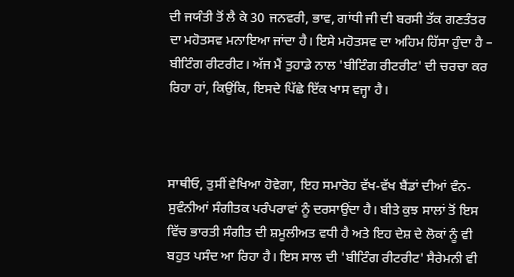ਦੀ ਜਯੰਤੀ ਤੋਂ ਲੈ ਕੇ 30 ਜਨਵਰੀ, ਭਾਵ, ਗਾਂਧੀ ਜੀ ਦੀ ਬਰਸੀ ਤੱਕ ਗਣਤੰਤਰ ਦਾ ਮਹੋਤਸਵ ਮਨਾਇਆ ਜਾਂਦਾ ਹੈ। ਇਸੇ ਮਹੋਤਸਵ ਦਾ ਅਹਿਮ ਹਿੱਸਾ ਹੁੰਦਾ ਹੈ – ਬੀਟਿੰਗ ਰੀਟਰੀਟ। ਅੱਜ ਮੈਂ ਤੁਹਾਡੇ ਨਾਲ 'ਬੀਟਿੰਗ ਰੀਟਰੀਟ' ਦੀ ਚਰਚਾ ਕਰ ਰਿਹਾ ਹਾਂ, ਕਿਉਂਕਿ, ਇਸਦੇ ਪਿੱਛੇ ਇੱਕ ਖਾਸ ਵਜ੍ਹਾ ਹੈ।



ਸਾਥੀਓ, ਤੁਸੀਂ ਵੇਖਿਆ ਹੋਵੇਗਾ, ਇਹ ਸਮਾਰੋਹ ਵੱਖ-ਵੱਖ ਬੈਂਡਾਂ ਦੀਆਂ ਵੰਨ-ਸੁਵੰਨੀਆਂ ਸੰਗੀਤਕ ਪਰੰਪਰਾਵਾਂ ਨੂੰ ਦਰਸਾਉਂਦਾ ਹੈ। ਬੀਤੇ ਕੁਝ ਸਾਲਾਂ ਤੋਂ ਇਸ ਵਿੱਚ ਭਾਰਤੀ ਸੰਗੀਤ ਦੀ ਸ਼ਮੂਲੀਅਤ ਵਧੀ ਹੈ ਅਤੇ ਇਹ ਦੇਸ਼ ਦੇ ਲੋਕਾਂ ਨੂੰ ਵੀ ਬਹੁਤ ਪਸੰਦ ਆ ਰਿਹਾ ਹੈ। ਇਸ ਸਾਲ ਦੀ 'ਬੀਟਿੰਗ ਰੀਟਰੀਟ' ਸੈਰੇਮਨੀ ਵੀ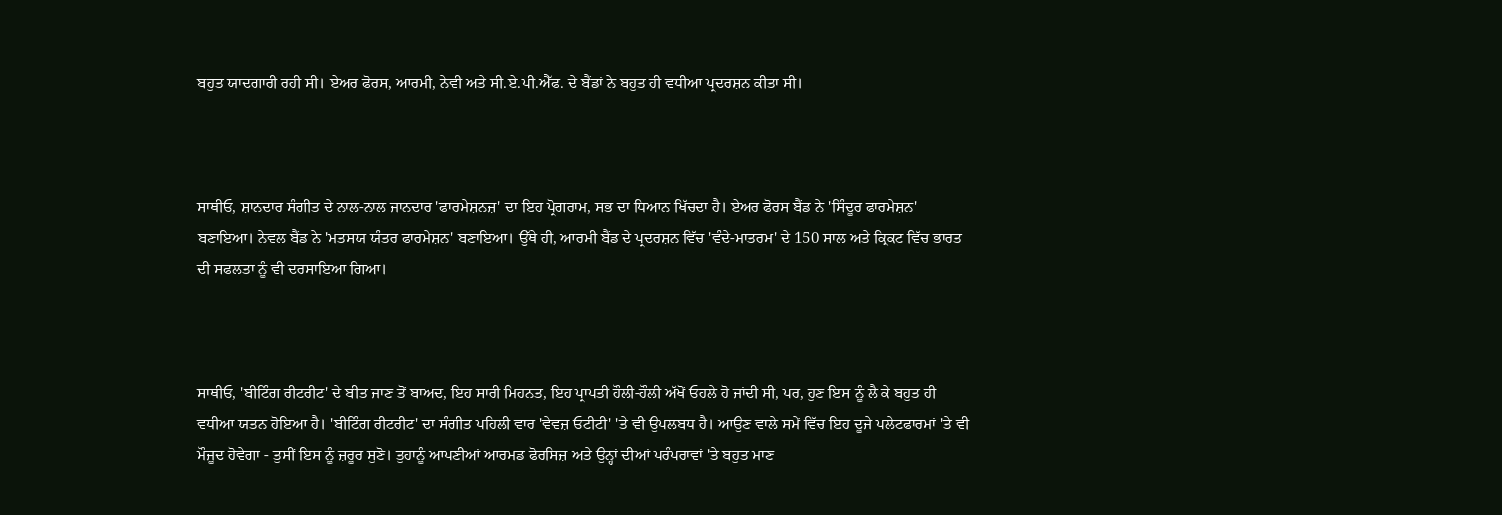ਬਹੁਤ ਯਾਦਗਾਰੀ ਰਹੀ ਸੀ। ਏਅਰ ਫੋਰਸ, ਆਰਮੀ, ਨੇਵੀ ਅਤੇ ਸੀ.ਏ.ਪੀ.ਐੱਫ. ਦੇ ਬੈਂਡਾਂ ਨੇ ਬਹੁਤ ਹੀ ਵਧੀਆ ਪ੍ਰਦਰਸ਼ਨ ਕੀਤਾ ਸੀ।



ਸਾਥੀਓ, ਸ਼ਾਨਦਾਰ ਸੰਗੀਤ ਦੇ ਨਾਲ-ਨਾਲ ਜਾਨਦਾਰ 'ਫਾਰਮੇਸ਼ਨਜ਼' ਦਾ ਇਹ ਪ੍ਰੋਗਰਾਮ, ਸਭ ਦਾ ਧਿਆਨ ਖਿੱਚਦਾ ਹੈ। ਏਅਰ ਫੋਰਸ ਬੈਂਡ ਨੇ 'ਸਿੰਦੂਰ ਫਾਰਮੇਸ਼ਨ' ਬਣਾਇਆ। ਨੇਵਲ ਬੈਂਡ ਨੇ 'ਮਤਸਯ ਯੰਤਰ ਫਾਰਮੇਸ਼ਨ' ਬਣਾਇਆ। ਉੱਥੇ ਹੀ, ਆਰਮੀ ਬੈਂਡ ਦੇ ਪ੍ਰਦਰਸ਼ਨ ਵਿੱਚ 'ਵੰਦੇ-ਮਾਤਰਮ' ਦੇ 150 ਸਾਲ ਅਤੇ ਕ੍ਰਿਕਟ ਵਿੱਚ ਭਾਰਤ ਦੀ ਸਫਲਤਾ ਨੂੰ ਵੀ ਦਰਸਾਇਆ ਗਿਆ।



ਸਾਥੀਓ, 'ਬੀਟਿੰਗ ਰੀਟਰੀਟ' ਦੇ ਬੀਤ ਜਾਣ ਤੋਂ ਬਾਅਦ, ਇਹ ਸਾਰੀ ਮਿਹਨਤ, ਇਹ ਪ੍ਰਾਪਤੀ ਹੌਲੀ-ਹੌਲੀ ਅੱਖੋਂ ਓਹਲੇ ਹੋ ਜਾਂਦੀ ਸੀ, ਪਰ, ਹੁਣ ਇਸ ਨੂੰ ਲੈ ਕੇ ਬਹੁਤ ਹੀ ਵਧੀਆ ਯਤਨ ਹੋਇਆ ਹੈ। 'ਬੀਟਿੰਗ ਰੀਟਰੀਟ' ਦਾ ਸੰਗੀਤ ਪਹਿਲੀ ਵਾਰ 'ਵੇਵਜ਼ ਓਟੀਟੀ' 'ਤੇ ਵੀ ਉਪਲਬਧ ਹੈ। ਆਉਣ ਵਾਲੇ ਸਮੇਂ ਵਿੱਚ ਇਹ ਦੂਜੇ ਪਲੇਟਫਾਰਮਾਂ 'ਤੇ ਵੀ ਮੌਜੂਦ ਹੋਵੇਗਾ - ਤੁਸੀਂ ਇਸ ਨੂੰ ਜ਼ਰੂਰ ਸੁਣੋ। ਤੁਹਾਨੂੰ ਆਪਣੀਆਂ ਆਰਮਡ ਫੋਰਸਿਜ਼ ਅਤੇ ਉਨ੍ਹਾਂ ਦੀਆਂ ਪਰੰਪਰਾਵਾਂ 'ਤੇ ਬਹੁਤ ਮਾਣ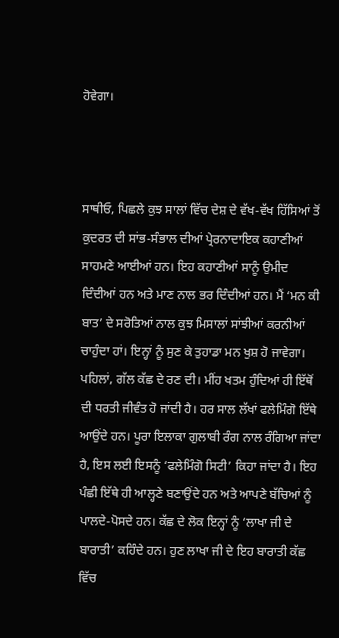ਹੋਵੇਗਾ।



ਸਾਥੀਓ, ਪਿਛਲੇ ਕੁਝ ਸਾਲਾਂ ਵਿੱਚ ਦੇਸ਼ ਦੇ ਵੱਖ-ਵੱਖ ਹਿੱਸਿਆਂ ਤੋਂ ਕੁਦਰਤ ਦੀ ਸਾਂਭ-ਸੰਭਾਲ ਦੀਆਂ ਪ੍ਰੇਰਨਾਦਾਇਕ ਕਹਾਣੀਆਂ ਸਾਹਮਣੇ ਆਈਆਂ ਹਨ। ਇਹ ਕਹਾਣੀਆਂ ਸਾਨੂੰ ਉਮੀਦ ਦਿੰਦੀਆਂ ਹਨ ਅਤੇ ਮਾਣ ਨਾਲ ਭਰ ਦਿੰਦੀਆਂ ਹਨ। ਮੈਂ ‘ਮਨ ਕੀ ਬਾਤ’ ਦੇ ਸਰੋਤਿਆਂ ਨਾਲ ਕੁਝ ਮਿਸਾਲਾਂ ਸਾਂਝੀਆਂ ਕਰਨੀਆਂ ਚਾਹੁੰਦਾ ਹਾਂ। ਇਨ੍ਹਾਂ ਨੂੰ ਸੁਣ ਕੇ ਤੁਹਾਡਾ ਮਨ ਖੁਸ਼ ਹੋ ਜਾਵੇਗਾ। ਪਹਿਲਾਂ, ਗੱਲ ਕੱਛ ਦੇ ਰਣ ਦੀ। ਮੀਂਹ ਖਤਮ ਹੁੰਦਿਆਂ ਹੀ ਇੱਥੋਂ ਦੀ ਧਰਤੀ ਜੀਵੰਤ ਹੋ ਜਾਂਦੀ ਹੈ। ਹਰ ਸਾਲ ਲੱਖਾਂ ਫਲੇਮਿੰਗੋ ਇੱਥੇ ਆਉਂਦੇ ਹਨ। ਪੂਰਾ ਇਲਾਕਾ ਗੁਲਾਬੀ ਰੰਗ ਨਾਲ ਰੰਗਿਆ ਜਾਂਦਾ ਹੈ, ਇਸ ਲਈ ਇਸਨੂੰ ‘ਫਲੇਮਿੰਗੋ ਸਿਟੀ’ ਕਿਹਾ ਜਾਂਦਾ ਹੈ। ਇਹ ਪੰਛੀ ਇੱਥੇ ਹੀ ਆਲ੍ਹਣੇ ਬਣਾਉਂਦੇ ਹਨ ਅਤੇ ਆਪਣੇ ਬੱਚਿਆਂ ਨੂੰ ਪਾਲਦੇ-ਪੋਸਦੇ ਹਨ। ਕੱਛ ਦੇ ਲੋਕ ਇਨ੍ਹਾਂ ਨੂੰ ‘ਲਾਖਾ ਜੀ ਦੇ ਬਾਰਾਤੀ’ ਕਹਿੰਦੇ ਹਨ। ਹੁਣ ਲਾਖਾ ਜੀ ਦੇ ਇਹ ਬਾਰਾਤੀ ਕੱਛ ਵਿੱਚ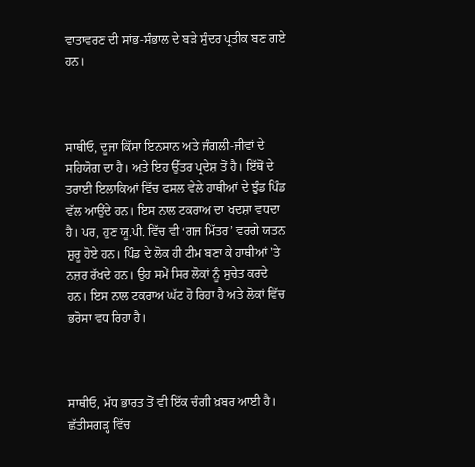ਵਾਤਾਵਰਣ ਦੀ ਸਾਂਭ-ਸੰਭਾਲ ਦੇ ਬੜੇ ਸੁੰਦਰ ਪ੍ਰਤੀਕ ਬਣ ਗਏ ਹਨ।



ਸਾਥੀਓ, ਦੂਜਾ ਕਿੱਸਾ ਇਨਸਾਨ ਅਤੇ ਜੰਗਲੀ-ਜੀਵਾਂ ਦੇ ਸਹਿਯੋਗ ਦਾ ਹੈ। ਅਤੇ ਇਹ ਉੱਤਰ ਪ੍ਰਦੇਸ਼ ਤੋਂ ਹੈ। ਇੱਥੋਂ ਦੇ ਤਰਾਈ ਇਲਾਕਿਆਂ ਵਿੱਚ ਫਸਲ ਵੇਲੇ ਹਾਥੀਆਂ ਦੇ ਝੁੰਡ ਪਿੰਡ ਵੱਲ ਆਉਂਦੇ ਹਨ। ਇਸ ਨਾਲ ਟਕਰਾਅ ਦਾ ਖਦਸ਼ਾ ਵਧਦਾ ਹੈ। ਪਰ, ਹੁਣ ਯੂ.ਪੀ. ਵਿੱਚ ਵੀ ‘ਗਜ ਮਿੱਤਰ’ ਵਰਗੇ ਯਤਨ ਸ਼ੁਰੂ ਹੋਏ ਹਨ। ਪਿੰਡ ਦੇ ਲੋਕ ਹੀ ਟੀਮ ਬਣਾ ਕੇ ਹਾਥੀਆਂ 'ਤੇ ਨਜ਼ਰ ਰੱਖਦੇ ਹਨ। ਉਹ ਸਮੇਂ ਸਿਰ ਲੋਕਾਂ ਨੂੰ ਸੁਚੇਤ ਕਰਦੇ ਹਨ। ਇਸ ਨਾਲ ਟਕਰਾਅ ਘੱਟ ਹੋ ਰਿਹਾ ਹੈ ਅਤੇ ਲੋਕਾਂ ਵਿੱਚ ਭਰੋਸਾ ਵਧ ਰਿਹਾ ਹੈ।



ਸਾਥੀਓ, ਮੱਧ ਭਾਰਤ ਤੋਂ ਵੀ ਇੱਕ ਚੰਗੀ ਖ਼ਬਰ ਆਈ ਹੈ। ਛੱਤੀਸਗੜ੍ਹ ਵਿੱਚ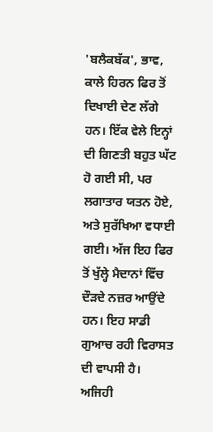'ਬਲੈਕਬੱਕ', ਭਾਵ, ਕਾਲੇ ਹਿਰਨ ਫਿਰ ਤੋਂ ਦਿਖਾਈ ਦੇਣ ਲੱਗੇ ਹਨ। ਇੱਕ ਵੇਲੇ ਇਨ੍ਹਾਂ ਦੀ ਗਿਣਤੀ ਬਹੁਤ ਘੱਟ ਹੋ ਗਈ ਸੀ, ਪਰ ਲਗਾਤਾਰ ਯਤਨ ਹੋਏ, ਅਤੇ ਸੁਰੱਖਿਆ ਵਧਾਈ ਗਈ। ਅੱਜ ਇਹ ਫਿਰ ਤੋਂ ਖੁੱਲ੍ਹੇ ਮੈਦਾਨਾਂ ਵਿੱਚ ਦੌੜਦੇ ਨਜ਼ਰ ਆਉਂਦੇ ਹਨ। ਇਹ ਸਾਡੀ ਗੁਆਚ ਰਹੀ ਵਿਰਾਸਤ ਦੀ ਵਾਪਸੀ ਹੈ। ਅਜਿਹੀ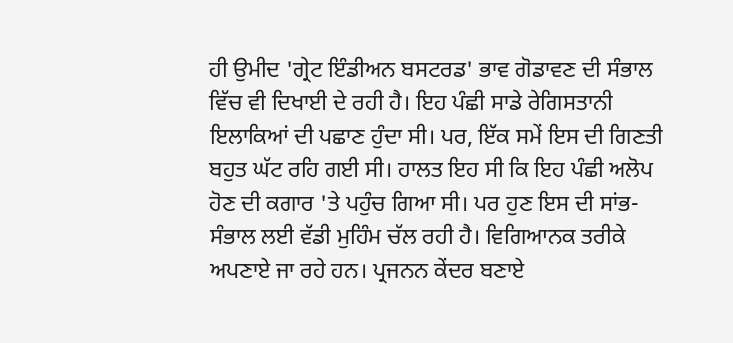ਹੀ ਉਮੀਦ 'ਗ੍ਰੇਟ ਇੰਡੀਅਨ ਬਸਟਰਡ' ਭਾਵ ਗੋਡਾਵਣ ਦੀ ਸੰਭਾਲ ਵਿੱਚ ਵੀ ਦਿਖਾਈ ਦੇ ਰਹੀ ਹੈ। ਇਹ ਪੰਛੀ ਸਾਡੇ ਰੇਗਿਸਤਾਨੀ ਇਲਾਕਿਆਂ ਦੀ ਪਛਾਣ ਹੁੰਦਾ ਸੀ। ਪਰ, ਇੱਕ ਸਮੇਂ ਇਸ ਦੀ ਗਿਣਤੀ ਬਹੁਤ ਘੱਟ ਰਹਿ ਗਈ ਸੀ। ਹਾਲਤ ਇਹ ਸੀ ਕਿ ਇਹ ਪੰਛੀ ਅਲੋਪ ਹੋਣ ਦੀ ਕਗਾਰ 'ਤੇ ਪਹੁੰਚ ਗਿਆ ਸੀ। ਪਰ ਹੁਣ ਇਸ ਦੀ ਸਾਂਭ-ਸੰਭਾਲ ਲਈ ਵੱਡੀ ਮੁਹਿੰਮ ਚੱਲ ਰਹੀ ਹੈ। ਵਿਗਿਆਨਕ ਤਰੀਕੇ ਅਪਣਾਏ ਜਾ ਰਹੇ ਹਨ। ਪ੍ਰਜਨਨ ਕੇਂਦਰ ਬਣਾਏ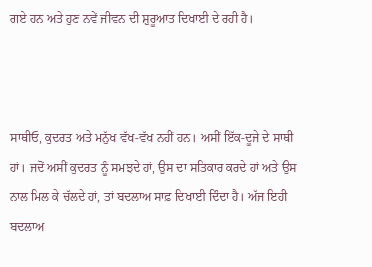ਗਏ ਹਨ ਅਤੇ ਹੁਣ ਨਵੇਂ ਜੀਵਨ ਦੀ ਸ਼ੁਰੂਆਤ ਦਿਖਾਈ ਦੇ ਰਹੀ ਹੈ।



ਸਾਥੀਓ, ਕੁਦਰਤ ਅਤੇ ਮਨੁੱਖ ਵੱਖ-ਵੱਖ ਨਹੀਂ ਹਨ। ਅਸੀਂ ਇੱਕ-ਦੂਜੇ ਦੇ ਸਾਥੀ ਹਾਂ। ਜਦੋਂ ਅਸੀਂ ਕੁਦਰਤ ਨੂੰ ਸਮਝਦੇ ਹਾਂ, ਉਸ ਦਾ ਸਤਿਕਾਰ ਕਰਦੇ ਹਾਂ ਅਤੇ ਉਸ ਨਾਲ ਮਿਲ ਕੇ ਚੱਲਦੇ ਹਾਂ, ਤਾਂ ਬਦਲਾਅ ਸਾਫ਼ ਦਿਖਾਈ ਦਿੰਦਾ ਹੈ। ਅੱਜ ਇਹੀ ਬਦਲਾਅ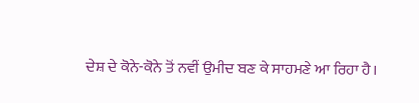ਦੇਸ਼ ਦੇ ਕੋਨੇ-ਕੋਨੇ ਤੋਂ ਨਵੀਂ ਉਮੀਦ ਬਣ ਕੇ ਸਾਹਮਣੇ ਆ ਰਿਹਾ ਹੈ।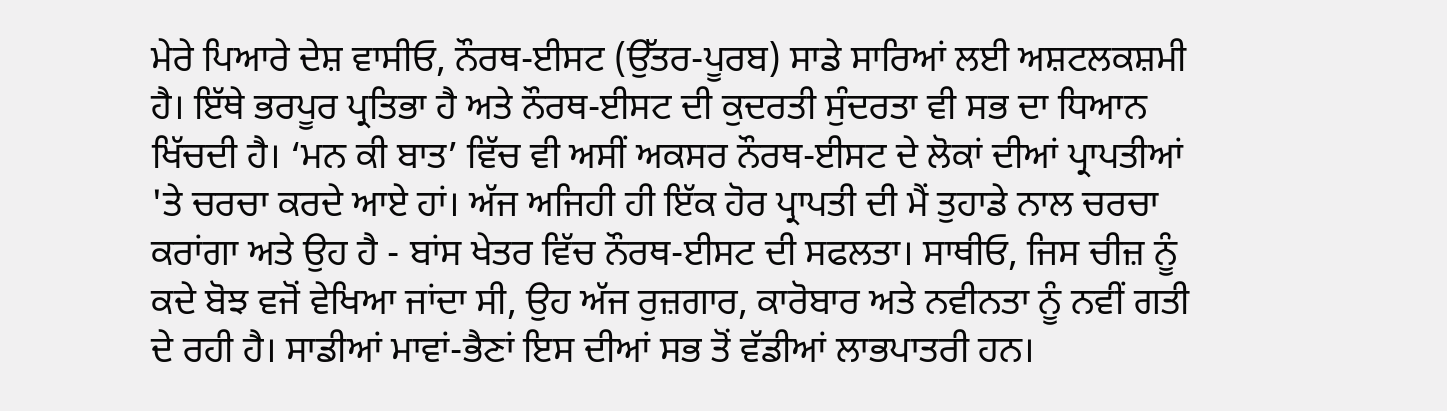ਮੇਰੇ ਪਿਆਰੇ ਦੇਸ਼ ਵਾਸੀਓ, ਨੌਰਥ-ਈਸਟ (ਉੱਤਰ-ਪੂਰਬ) ਸਾਡੇ ਸਾਰਿਆਂ ਲਈ ਅਸ਼ਟਲਕਸ਼ਮੀ ਹੈ। ਇੱਥੇ ਭਰਪੂਰ ਪ੍ਰਤਿਭਾ ਹੈ ਅਤੇ ਨੌਰਥ-ਈਸਟ ਦੀ ਕੁਦਰਤੀ ਸੁੰਦਰਤਾ ਵੀ ਸਭ ਦਾ ਧਿਆਨ ਖਿੱਚਦੀ ਹੈ। ‘ਮਨ ਕੀ ਬਾਤ’ ਵਿੱਚ ਵੀ ਅਸੀਂ ਅਕਸਰ ਨੌਰਥ-ਈਸਟ ਦੇ ਲੋਕਾਂ ਦੀਆਂ ਪ੍ਰਾਪਤੀਆਂ 'ਤੇ ਚਰਚਾ ਕਰਦੇ ਆਏ ਹਾਂ। ਅੱਜ ਅਜਿਹੀ ਹੀ ਇੱਕ ਹੋਰ ਪ੍ਰਾਪਤੀ ਦੀ ਮੈਂ ਤੁਹਾਡੇ ਨਾਲ ਚਰਚਾ ਕਰਾਂਗਾ ਅਤੇ ਉਹ ਹੈ - ਬਾਂਸ ਖੇਤਰ ਵਿੱਚ ਨੌਰਥ-ਈਸਟ ਦੀ ਸਫਲਤਾ। ਸਾਥੀਓ, ਜਿਸ ਚੀਜ਼ ਨੂੰ ਕਦੇ ਬੋਝ ਵਜੋਂ ਵੇਖਿਆ ਜਾਂਦਾ ਸੀ, ਉਹ ਅੱਜ ਰੁਜ਼ਗਾਰ, ਕਾਰੋਬਾਰ ਅਤੇ ਨਵੀਨਤਾ ਨੂੰ ਨਵੀਂ ਗਤੀ ਦੇ ਰਹੀ ਹੈ। ਸਾਡੀਆਂ ਮਾਵਾਂ-ਭੈਣਾਂ ਇਸ ਦੀਆਂ ਸਭ ਤੋਂ ਵੱਡੀਆਂ ਲਾਭਪਾਤਰੀ ਹਨ।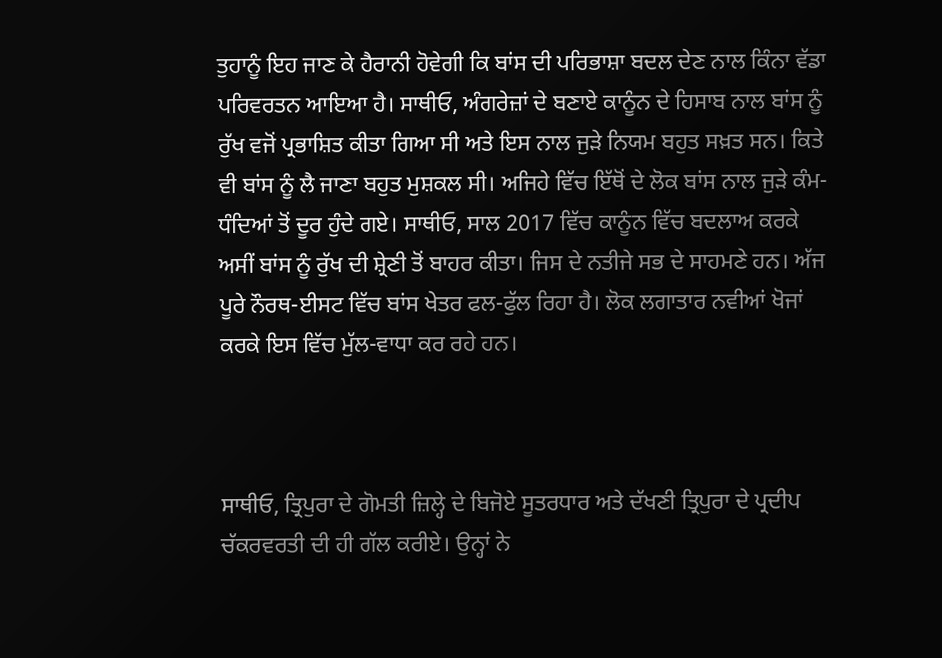ਤੁਹਾਨੂੰ ਇਹ ਜਾਣ ਕੇ ਹੈਰਾਨੀ ਹੋਵੇਗੀ ਕਿ ਬਾਂਸ ਦੀ ਪਰਿਭਾਸ਼ਾ ਬਦਲ ਦੇਣ ਨਾਲ ਕਿੰਨਾ ਵੱਡਾ ਪਰਿਵਰਤਨ ਆਇਆ ਹੈ। ਸਾਥੀਓ, ਅੰਗਰੇਜ਼ਾਂ ਦੇ ਬਣਾਏ ਕਾਨੂੰਨ ਦੇ ਹਿਸਾਬ ਨਾਲ ਬਾਂਸ ਨੂੰ ਰੁੱਖ ਵਜੋਂ ਪ੍ਰਭਾਸ਼ਿਤ ਕੀਤਾ ਗਿਆ ਸੀ ਅਤੇ ਇਸ ਨਾਲ ਜੁੜੇ ਨਿਯਮ ਬਹੁਤ ਸਖ਼ਤ ਸਨ। ਕਿਤੇ ਵੀ ਬਾਂਸ ਨੂੰ ਲੈ ਜਾਣਾ ਬਹੁਤ ਮੁਸ਼ਕਲ ਸੀ। ਅਜਿਹੇ ਵਿੱਚ ਇੱਥੋਂ ਦੇ ਲੋਕ ਬਾਂਸ ਨਾਲ ਜੁੜੇ ਕੰਮ-ਧੰਦਿਆਂ ਤੋਂ ਦੂਰ ਹੁੰਦੇ ਗਏ। ਸਾਥੀਓ, ਸਾਲ 2017 ਵਿੱਚ ਕਾਨੂੰਨ ਵਿੱਚ ਬਦਲਾਅ ਕਰਕੇ ਅਸੀਂ ਬਾਂਸ ਨੂੰ ਰੁੱਖ ਦੀ ਸ਼੍ਰੇਣੀ ਤੋਂ ਬਾਹਰ ਕੀਤਾ। ਜਿਸ ਦੇ ਨਤੀਜੇ ਸਭ ਦੇ ਸਾਹਮਣੇ ਹਨ। ਅੱਜ ਪੂਰੇ ਨੌਰਥ-ਈਸਟ ਵਿੱਚ ਬਾਂਸ ਖੇਤਰ ਫਲ-ਫੁੱਲ ਰਿਹਾ ਹੈ। ਲੋਕ ਲਗਾਤਾਰ ਨਵੀਆਂ ਖੋਜਾਂ ਕਰਕੇ ਇਸ ਵਿੱਚ ਮੁੱਲ-ਵਾਧਾ ਕਰ ਰਹੇ ਹਨ।



ਸਾਥੀਓ, ਤ੍ਰਿਪੁਰਾ ਦੇ ਗੋਮਤੀ ਜ਼ਿਲ੍ਹੇ ਦੇ ਬਿਜੋਏ ਸੂਤਰਧਾਰ ਅਤੇ ਦੱਖਣੀ ਤ੍ਰਿਪੁਰਾ ਦੇ ਪ੍ਰਦੀਪ ਚੱਕਰਵਰਤੀ ਦੀ ਹੀ ਗੱਲ ਕਰੀਏ। ਉਨ੍ਹਾਂ ਨੇ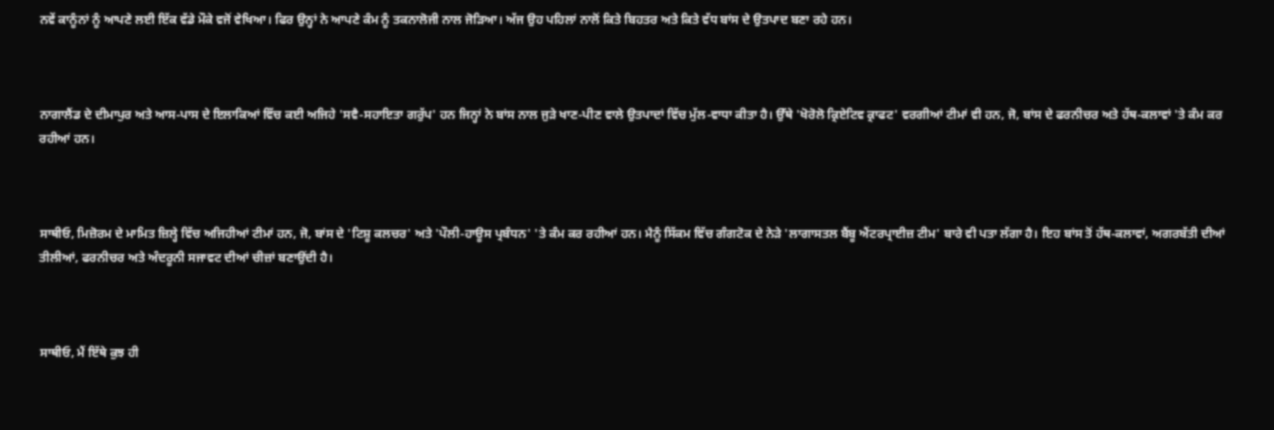ਨਵੇਂ ਕਾਨੂੰਨਾਂ ਨੂੰ ਆਪਣੇ ਲਈ ਇੱਕ ਵੱਡੇ ਮੌਕੇ ਵਜੋਂ ਵੇਖਿਆ। ਫਿਰ ਉਨ੍ਹਾਂ ਨੇ ਆਪਣੇ ਕੰਮ ਨੂੰ ਤਕਨਾਲੋਜੀ ਨਾਲ ਜੋੜਿਆ। ਅੱਜ ਉਹ ਪਹਿਲਾਂ ਨਾਲੋਂ ਕਿਤੇ ਬਿਹਤਰ ਅਤੇ ਕਿਤੇ ਵੱਧ ਬਾਂਸ ਦੇ ਉਤਪਾਦ ਬਣਾ ਰਹੇ ਹਨ।



ਨਾਗਾਲੈਂਡ ਦੇ ਦੀਮਾਪੁਰ ਅਤੇ ਆਸ-ਪਾਸ ਦੇ ਇਲਾਕਿਆਂ ਵਿੱਚ ਕਈ ਅਜਿਹੇ 'ਸਵੈ-ਸਹਾਇਤਾ ਗਰੁੱਪ' ਹਨ ਜਿਨ੍ਹਾਂ ਨੇ ਬਾਂਸ ਨਾਲ ਜੁੜੇ ਖਾਣ-ਪੀਣ ਵਾਲੇ ਉਤਪਾਦਾਂ ਵਿੱਚ ਮੁੱਲ-ਵਾਧਾ ਕੀਤਾ ਹੈ। ਉੱਥੇ 'ਖੋਰੋਲੋ ਕ੍ਰਿਏਟਿਵ ਕ੍ਰਾਫਟ' ਵਰਗੀਆਂ ਟੀਮਾਂ ਵੀ ਹਨ, ਜੋ, ਬਾਂਸ ਦੇ ਫਰਨੀਚਰ ਅਤੇ ਹੱਥ-ਕਲਾਵਾਂ 'ਤੇ ਕੰਮ ਕਰ ਰਹੀਆਂ ਹਨ।



ਸਾਥੀਓ, ਮਿਜ਼ੋਰਮ ਦੇ ਮਾਮਿਤ ਜ਼ਿਲ੍ਹੇ ਵਿੱਚ ਅਜਿਹੀਆਂ ਟੀਮਾਂ ਹਨ, ਜੋ, ਬਾਂਸ ਦੇ 'ਟਿਸ਼ੂ ਕਲਚਰ' ਅਤੇ 'ਪੌਲੀ-ਹਾਊਸ ਪ੍ਰਬੰਧਨ' 'ਤੇ ਕੰਮ ਕਰ ਰਹੀਆਂ ਹਨ। ਮੈਨੂੰ ਸਿੱਕਮ ਵਿੱਚ ਗੰਗਟੋਕ ਦੇ ਨੇੜੇ 'ਲਾਗਾਸਤਲ ਬੈਂਬੂ ਐਂਟਰਪ੍ਰਾਈਜ਼ ਟੀਮ' ਬਾਰੇ ਵੀ ਪਤਾ ਲੱਗਾ ਹੈ। ਇਹ ਬਾਂਸ ਤੋਂ ਹੱਥ-ਕਲਾਵਾਂ, ਅਗਰਬੱਤੀ ਦੀਆਂ ਤੀਲੀਆਂ, ਫਰਨੀਚਰ ਅਤੇ ਅੰਦਰੂਨੀ ਸਜਾਵਟ ਦੀਆਂ ਚੀਜ਼ਾਂ ਬਣਾਉਂਦੀ ਹੈ।



ਸਾਥੀਓ, ਮੈਂ ਇੱਥੇ ਕੁਝ ਹੀ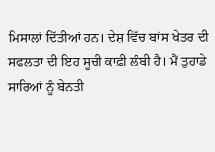ਮਿਸਾਲਾਂ ਦਿੱਤੀਆਂ ਹਨ। ਦੇਸ਼ ਵਿੱਚ ਬਾਂਸ ਖੇਤਰ ਦੀ ਸਫਲਤਾ ਦੀ ਇਹ ਸੂਚੀ ਕਾਫ਼ੀ ਲੰਬੀ ਹੈ। ਮੈਂ ਤੁਹਾਡੇ ਸਾਰਿਆਂ ਨੂੰ ਬੇਨਤੀ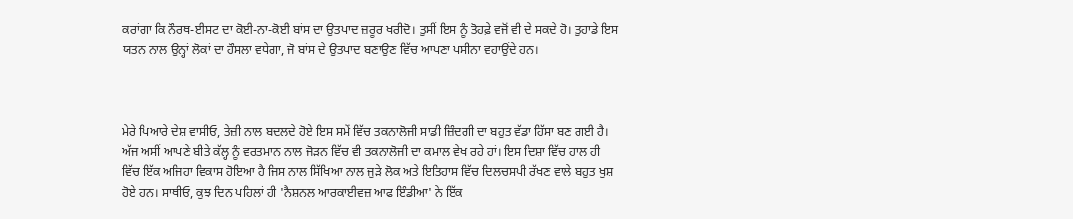ਕਰਾਂਗਾ ਕਿ ਨੌਰਥ-ਈਸਟ ਦਾ ਕੋਈ-ਨਾ-ਕੋਈ ਬਾਂਸ ਦਾ ਉਤਪਾਦ ਜ਼ਰੂਰ ਖਰੀਦੋ। ਤੁਸੀਂ ਇਸ ਨੂੰ ਤੋਹਫ਼ੇ ਵਜੋਂ ਵੀ ਦੇ ਸਕਦੇ ਹੋ। ਤੁਹਾਡੇ ਇਸ ਯਤਨ ਨਾਲ ਉਨ੍ਹਾਂ ਲੋਕਾਂ ਦਾ ਹੌਸਲਾ ਵਧੇਗਾ, ਜੋ ਬਾਂਸ ਦੇ ਉਤਪਾਦ ਬਣਾਉਣ ਵਿੱਚ ਆਪਣਾ ਪਸੀਨਾ ਵਹਾਉਂਦੇ ਹਨ।



ਮੇਰੇ ਪਿਆਰੇ ਦੇਸ਼ ਵਾਸੀਓ, ਤੇਜ਼ੀ ਨਾਲ ਬਦਲਦੇ ਹੋਏ ਇਸ ਸਮੇਂ ਵਿੱਚ ਤਕਨਾਲੋਜੀ ਸਾਡੀ ਜ਼ਿੰਦਗੀ ਦਾ ਬਹੁਤ ਵੱਡਾ ਹਿੱਸਾ ਬਣ ਗਈ ਹੈ। ਅੱਜ ਅਸੀਂ ਆਪਣੇ ਬੀਤੇ ਕੱਲ੍ਹ ਨੂੰ ਵਰਤਮਾਨ ਨਾਲ ਜੋੜਨ ਵਿੱਚ ਵੀ ਤਕਨਾਲੋਜੀ ਦਾ ਕਮਾਲ ਵੇਖ ਰਹੇ ਹਾਂ। ਇਸ ਦਿਸ਼ਾ ਵਿੱਚ ਹਾਲ ਹੀ ਵਿੱਚ ਇੱਕ ਅਜਿਹਾ ਵਿਕਾਸ ਹੋਇਆ ਹੈ ਜਿਸ ਨਾਲ ਸਿੱਖਿਆ ਨਾਲ ਜੁੜੇ ਲੋਕ ਅਤੇ ਇਤਿਹਾਸ ਵਿੱਚ ਦਿਲਚਸਪੀ ਰੱਖਣ ਵਾਲੇ ਬਹੁਤ ਖੁਸ਼ ਹੋਏ ਹਨ। ਸਾਥੀਓ, ਕੁਝ ਦਿਨ ਪਹਿਲਾਂ ਹੀ 'ਨੈਸ਼ਨਲ ਆਰਕਾਈਵਜ਼ ਆਫ ਇੰਡੀਆ' ਨੇ ਇੱਕ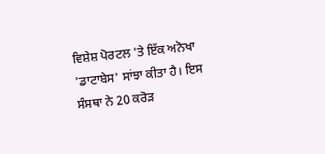ਵਿਸ਼ੇਸ਼ ਪੋਰਟਲ 'ਤੇ ਇੱਕ ਅਨੋਖਾ 'ਡਾਟਾਬੇਸ' ਸਾਂਝਾ ਕੀਤਾ ਹੈ। ਇਸ ਸੰਸਥਾ ਨੇ 20 ਕਰੋੜ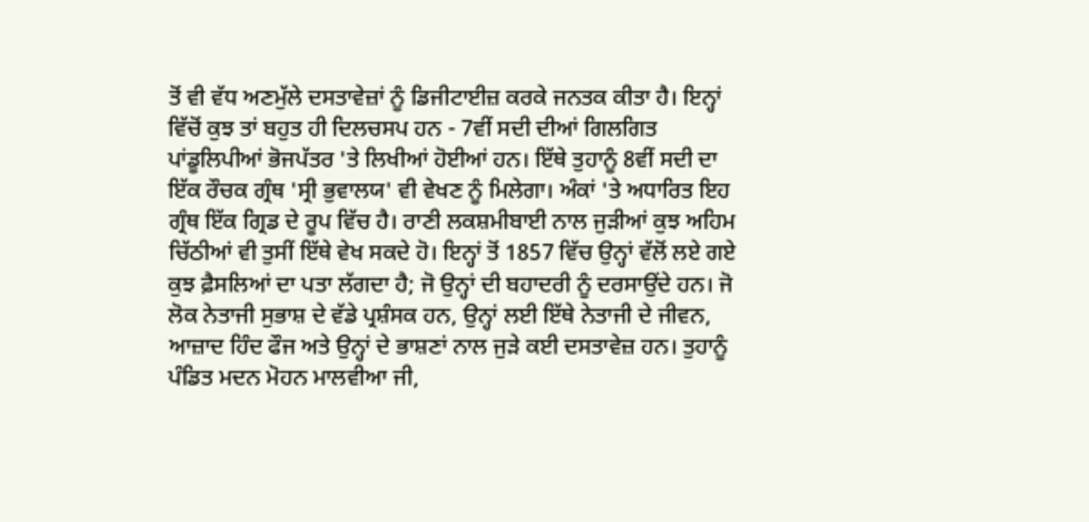ਤੋਂ ਵੀ ਵੱਧ ਅਣਮੁੱਲੇ ਦਸਤਾਵੇਜ਼ਾਂ ਨੂੰ ਡਿਜੀਟਾਈਜ਼ ਕਰਕੇ ਜਨਤਕ ਕੀਤਾ ਹੈ। ਇਨ੍ਹਾਂ ਵਿੱਚੋਂ ਕੁਝ ਤਾਂ ਬਹੁਤ ਹੀ ਦਿਲਚਸਪ ਹਨ - 7ਵੀਂ ਸਦੀ ਦੀਆਂ ਗਿਲਗਿਤ ਪਾਂਡੂਲਿਪੀਆਂ ਭੋਜਪੱਤਰ 'ਤੇ ਲਿਖੀਆਂ ਹੋਈਆਂ ਹਨ। ਇੱਥੇ ਤੁਹਾਨੂੰ 8ਵੀਂ ਸਦੀ ਦਾ ਇੱਕ ਰੌਚਕ ਗ੍ਰੰਥ 'ਸ੍ਰੀ ਭੁਵਾਲਯ' ਵੀ ਵੇਖਣ ਨੂੰ ਮਿਲੇਗਾ। ਅੰਕਾਂ 'ਤੇ ਅਧਾਰਿਤ ਇਹ ਗ੍ਰੰਥ ਇੱਕ ਗ੍ਰਿਡ ਦੇ ਰੂਪ ਵਿੱਚ ਹੈ। ਰਾਣੀ ਲਕਸ਼ਮੀਬਾਈ ਨਾਲ ਜੁੜੀਆਂ ਕੁਝ ਅਹਿਮ ਚਿੱਠੀਆਂ ਵੀ ਤੁਸੀਂ ਇੱਥੇ ਵੇਖ ਸਕਦੇ ਹੋ। ਇਨ੍ਹਾਂ ਤੋਂ 1857 ਵਿੱਚ ਉਨ੍ਹਾਂ ਵੱਲੋਂ ਲਏ ਗਏ ਕੁਝ ਫ਼ੈਸਲਿਆਂ ਦਾ ਪਤਾ ਲੱਗਦਾ ਹੈ; ਜੋ ਉਨ੍ਹਾਂ ਦੀ ਬਹਾਦਰੀ ਨੂੰ ਦਰਸਾਉਂਦੇ ਹਨ। ਜੋ ਲੋਕ ਨੇਤਾਜੀ ਸੁਭਾਸ਼ ਦੇ ਵੱਡੇ ਪ੍ਰਸ਼ੰਸਕ ਹਨ, ਉਨ੍ਹਾਂ ਲਈ ਇੱਥੇ ਨੇਤਾਜੀ ਦੇ ਜੀਵਨ, ਆਜ਼ਾਦ ਹਿੰਦ ਫੌਜ ਅਤੇ ਉਨ੍ਹਾਂ ਦੇ ਭਾਸ਼ਣਾਂ ਨਾਲ ਜੁੜੇ ਕਈ ਦਸਤਾਵੇਜ਼ ਹਨ। ਤੁਹਾਨੂੰ ਪੰਡਿਤ ਮਦਨ ਮੋਹਨ ਮਾਲਵੀਆ ਜੀ,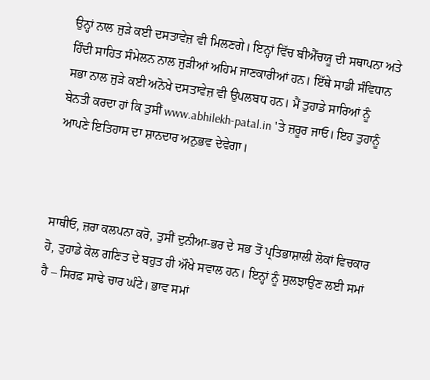ਉਨ੍ਹਾਂ ਨਾਲ ਜੁੜੇ ਕਈ ਦਸਤਾਵੇਜ਼ ਵੀ ਮਿਲਣਗੇ। ਇਨ੍ਹਾਂ ਵਿੱਚ ਬੀਐੱਚਯੂ ਦੀ ਸਥਾਪਨਾ ਅਤੇ ਹਿੰਦੀ ਸਾਹਿਤ ਸੰਮੇਲਨ ਨਾਲ ਜੁੜੀਆਂ ਅਹਿਮ ਜਾਣਕਾਰੀਆਂ ਹਨ। ਇੱਥੇ ਸਾਡੀ ਸੰਵਿਧਾਨ ਸਭਾ ਨਾਲ ਜੁੜੇ ਕਈ ਅਨੋਖੇ ਦਸਤਾਵੇਜ਼ ਵੀ ਉਪਲਬਧ ਹਨ। ਮੈਂ ਤੁਹਾਡੇ ਸਾਰਿਆਂ ਨੂੰ ਬੇਨਤੀ ਕਰਦਾ ਹਾਂ ਕਿ ਤੁਸੀਂ www.abhilekh-patal.in 'ਤੇ ਜ਼ਰੂਰ ਜਾਓ। ਇਹ ਤੁਹਾਨੂੰ ਆਪਣੇ ਇਤਿਹਾਸ ਦਾ ਸ਼ਾਨਦਾਰ ਅਨੁਭਵ ਦੇਵੇਗਾ।



ਸਾਥੀਓ, ਜ਼ਰਾ ਕਲਪਨਾ ਕਰੋ, ਤੁਸੀਂ ਦੁਨੀਆ-ਭਰ ਦੇ ਸਭ ਤੋਂ ਪ੍ਰਤਿਭਾਸ਼ਾਲੀ ਲੋਕਾਂ ਵਿਚਕਾਰ ਹੋ, ਤੁਹਾਡੇ ਕੋਲ ਗਣਿਤ ਦੇ ਬਹੁਤ ਹੀ ਔਖੇ ਸਵਾਲ ਹਨ। ਇਨ੍ਹਾਂ ਨੂੰ ਸੁਲਝਾਉਣ ਲਈ ਸਮਾਂ ਹੈ – ਸਿਰਫ਼ ਸਾਢੇ ਚਾਰ ਘੰਟੇ। ਭਾਵ ਸਮਾਂ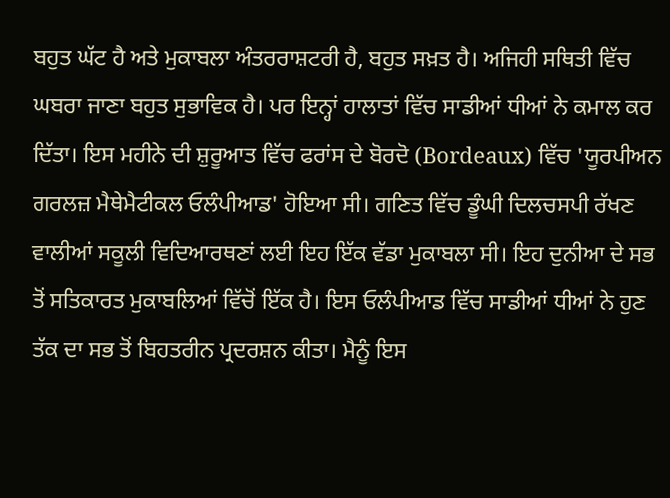ਬਹੁਤ ਘੱਟ ਹੈ ਅਤੇ ਮੁਕਾਬਲਾ ਅੰਤਰਰਾਸ਼ਟਰੀ ਹੈ, ਬਹੁਤ ਸਖ਼ਤ ਹੈ। ਅਜਿਹੀ ਸਥਿਤੀ ਵਿੱਚ ਘਬਰਾ ਜਾਣਾ ਬਹੁਤ ਸੁਭਾਵਿਕ ਹੈ। ਪਰ ਇਨ੍ਹਾਂ ਹਾਲਾਤਾਂ ਵਿੱਚ ਸਾਡੀਆਂ ਧੀਆਂ ਨੇ ਕਮਾਲ ਕਰ ਦਿੱਤਾ। ਇਸ ਮਹੀਨੇ ਦੀ ਸ਼ੁਰੂਆਤ ਵਿੱਚ ਫਰਾਂਸ ਦੇ ਬੋਰਦੋ (Bordeaux) ਵਿੱਚ 'ਯੂਰਪੀਅਨ ਗਰਲਜ਼ ਮੈਥੇਮੈਟੀਕਲ ਓਲੰਪੀਆਡ' ਹੋਇਆ ਸੀ। ਗਣਿਤ ਵਿੱਚ ਡੂੰਘੀ ਦਿਲਚਸਪੀ ਰੱਖਣ ਵਾਲੀਆਂ ਸਕੂਲੀ ਵਿਦਿਆਰਥਣਾਂ ਲਈ ਇਹ ਇੱਕ ਵੱਡਾ ਮੁਕਾਬਲਾ ਸੀ। ਇਹ ਦੁਨੀਆ ਦੇ ਸਭ ਤੋਂ ਸਤਿਕਾਰਤ ਮੁਕਾਬਲਿਆਂ ਵਿੱਚੋਂ ਇੱਕ ਹੈ। ਇਸ ਓਲੰਪੀਆਡ ਵਿੱਚ ਸਾਡੀਆਂ ਧੀਆਂ ਨੇ ਹੁਣ ਤੱਕ ਦਾ ਸਭ ਤੋਂ ਬਿਹਤਰੀਨ ਪ੍ਰਦਰਸ਼ਨ ਕੀਤਾ। ਮੈਨੂੰ ਇਸ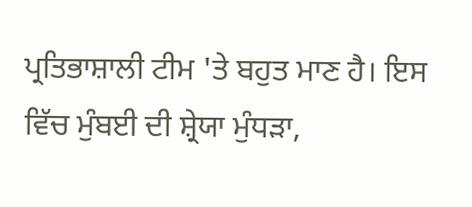ਪ੍ਰਤਿਭਾਸ਼ਾਲੀ ਟੀਮ 'ਤੇ ਬਹੁਤ ਮਾਣ ਹੈ। ਇਸ ਵਿੱਚ ਮੁੰਬਈ ਦੀ ਸ਼੍ਰੇਯਾ ਮੁੰਧੜਾ,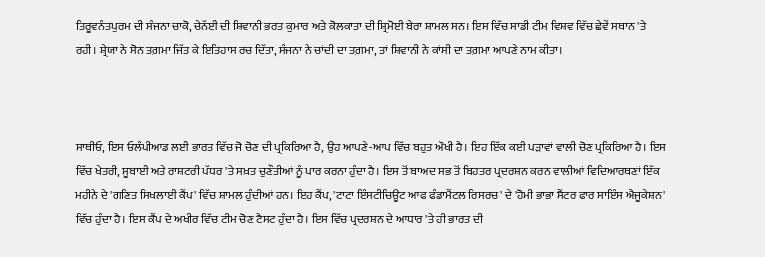ਤਿਰੂਵਨੰਤਪੁਰਮ ਦੀ ਸੰਜਨਾ ਚਾਕੋ, ਚੇਨੱਈ ਦੀ ਸ਼ਿਵਾਨੀ ਭਰਤ ਕੁਮਾਰ ਅਤੇ ਕੋਲਕਾਤਾ ਦੀ ਸ਼੍ਰਿਮੋਈ ਬੇਰਾ ਸ਼ਾਮਲ ਸਨ। ਇਸ ਵਿੱਚ ਸਾਡੀ ਟੀਮ ਵਿਸ਼ਵ ਵਿੱਚ ਛੇਵੇਂ ਸਥਾਨ 'ਤੇ ਰਹੀ। ਸ਼੍ਰੇਯਾ ਨੇ ਸੋਨ ਤਗ਼ਮਾ ਜਿੱਤ ਕੇ ਇਤਿਹਾਸ ਰਚ ਦਿੱਤਾ, ਸੰਜਨਾ ਨੇ ਚਾਂਦੀ ਦਾ ਤਗ਼ਮਾ, ਤਾਂ ਸ਼ਿਵਾਨੀ ਨੇ ਕਾਂਸੀ ਦਾ ਤਗ਼ਮਾ ਆਪਣੇ ਨਾਮ ਕੀਤਾ।



ਸਾਥੀਓ, ਇਸ ਓਲੰਪੀਆਡ ਲਈ ਭਾਰਤ ਵਿੱਚ ਜੋ ਚੋਣ ਦੀ ਪ੍ਰਕਿਰਿਆ ਹੈ, ਉਹ ਆਪਣੇ-ਆਪ ਵਿੱਚ ਬਹੁਤ ਔਖੀ ਹੈ। ਇਹ ਇੱਕ ਕਈ ਪੜਾਵਾਂ ਵਾਲੀ ਚੋਣ ਪ੍ਰਕਿਰਿਆ ਹੈ। ਇਸ ਵਿੱਚ ਖੇਤਰੀ, ਸੂਬਾਈ ਅਤੇ ਰਾਸ਼ਟਰੀ ਪੱਧਰ 'ਤੇ ਸਖ਼ਤ ਚੁਣੌਤੀਆਂ ਨੂੰ ਪਾਰ ਕਰਨਾ ਹੁੰਦਾ ਹੈ। ਇਸ ਤੋਂ ਬਾਅਦ ਸਭ ਤੋਂ ਬਿਹਤਰ ਪ੍ਰਦਰਸ਼ਨ ਕਰਨ ਵਾਲੀਆਂ ਵਿਦਿਆਰਥਣਾਂ ਇੱਕ ਮਹੀਨੇ ਦੇ 'ਗਣਿਤ ਸਿਖਲਾਈ ਕੈਂਪ' ਵਿੱਚ ਸ਼ਾਮਲ ਹੁੰਦੀਆਂ ਹਨ। ਇਹ ਕੈਂਪ, 'ਟਾਟਾ ਇੰਸਟੀਚਿਊਟ ਆਫ ਫੰਡਾਮੈਂਟਲ ਰਿਸਰਚ' ਦੇ 'ਹੋਮੀ ਭਾਭਾ ਸੈਂਟਰ ਫਾਰ ਸਾਇੰਸ ਐਜੂਕੇਸ਼ਨ' ਵਿੱਚ ਹੁੰਦਾ ਹੈ। ਇਸ ਕੈਂਪ ਦੇ ਅਖੀਰ ਵਿੱਚ ਟੀਮ ਚੋਣ ਟੈਸਟ ਹੁੰਦਾ ਹੈ। ਇਸ ਵਿੱਚ ਪ੍ਰਦਰਸ਼ਨ ਦੇ ਆਧਾਰ 'ਤੇ ਹੀ ਭਾਰਤ ਦੀ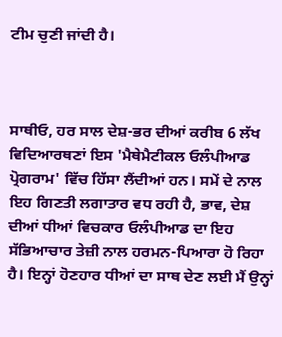ਟੀਮ ਚੁਣੀ ਜਾਂਦੀ ਹੈ।



ਸਾਥੀਓ, ਹਰ ਸਾਲ ਦੇਸ਼-ਭਰ ਦੀਆਂ ਕਰੀਬ 6 ਲੱਖ ਵਿਦਿਆਰਥਣਾਂ ਇਸ 'ਮੈਥੇਮੈਟੀਕਲ ਓਲੰਪੀਆਡ ਪ੍ਰੋਗਰਾਮ' ਵਿੱਚ ਹਿੱਸਾ ਲੈਂਦੀਆਂ ਹਨ। ਸਮੇਂ ਦੇ ਨਾਲ ਇਹ ਗਿਣਤੀ ਲਗਾਤਾਰ ਵਧ ਰਹੀ ਹੈ, ਭਾਵ, ਦੇਸ਼ ਦੀਆਂ ਧੀਆਂ ਵਿਚਕਾਰ ਓਲੰਪੀਆਡ ਦਾ ਇਹ ਸੱਭਿਆਚਾਰ ਤੇਜ਼ੀ ਨਾਲ ਹਰਮਨ-ਪਿਆਰਾ ਹੋ ਰਿਹਾ ਹੈ। ਇਨ੍ਹਾਂ ਹੋਣਹਾਰ ਧੀਆਂ ਦਾ ਸਾਥ ਦੇਣ ਲਈ ਮੈਂ ਉਨ੍ਹਾਂ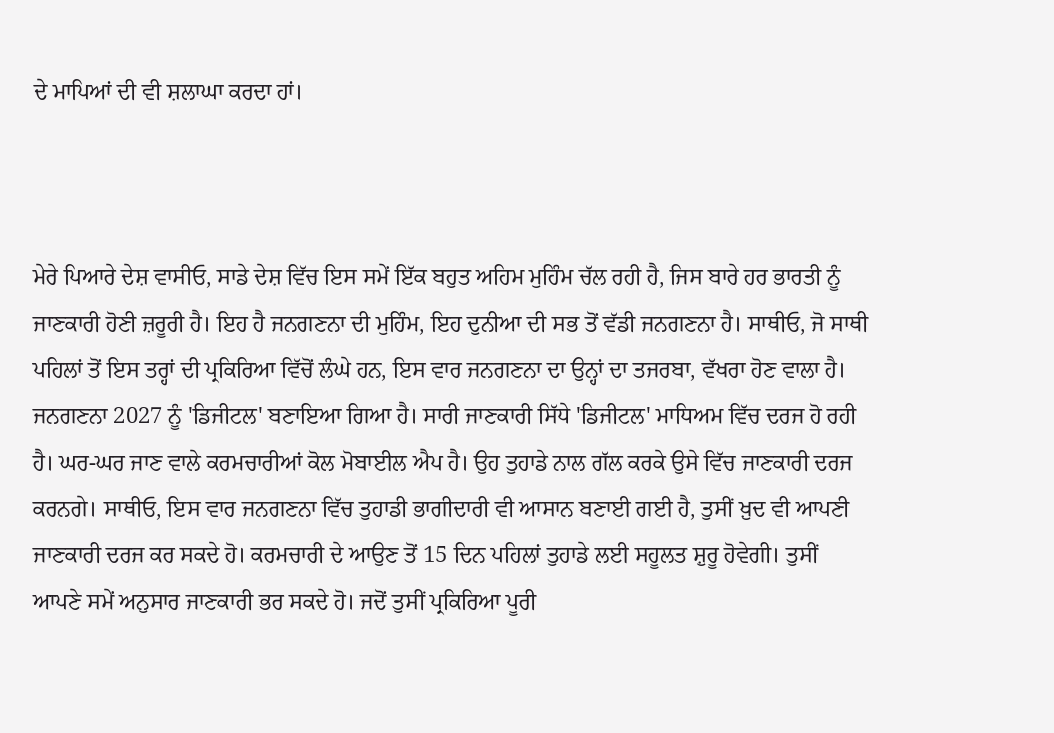ਦੇ ਮਾਪਿਆਂ ਦੀ ਵੀ ਸ਼ਲਾਘਾ ਕਰਦਾ ਹਾਂ।



ਮੇਰੇ ਪਿਆਰੇ ਦੇਸ਼ ਵਾਸੀਓ, ਸਾਡੇ ਦੇਸ਼ ਵਿੱਚ ਇਸ ਸਮੇਂ ਇੱਕ ਬਹੁਤ ਅਹਿਮ ਮੁਹਿੰਮ ਚੱਲ ਰਹੀ ਹੈ, ਜਿਸ ਬਾਰੇ ਹਰ ਭਾਰਤੀ ਨੂੰ ਜਾਣਕਾਰੀ ਹੋਣੀ ਜ਼ਰੂਰੀ ਹੈ। ਇਹ ਹੈ ਜਨਗਣਨਾ ਦੀ ਮੁਹਿੰਮ, ਇਹ ਦੁਨੀਆ ਦੀ ਸਭ ਤੋਂ ਵੱਡੀ ਜਨਗਣਨਾ ਹੈ। ਸਾਥੀਓ, ਜੋ ਸਾਥੀ ਪਹਿਲਾਂ ਤੋਂ ਇਸ ਤਰ੍ਹਾਂ ਦੀ ਪ੍ਰਕਿਰਿਆ ਵਿੱਚੋਂ ਲੰਘੇ ਹਨ, ਇਸ ਵਾਰ ਜਨਗਣਨਾ ਦਾ ਉਨ੍ਹਾਂ ਦਾ ਤਜਰਬਾ, ਵੱਖਰਾ ਹੋਣ ਵਾਲਾ ਹੈ। ਜਨਗਣਨਾ 2027 ਨੂੰ 'ਡਿਜੀਟਲ' ਬਣਾਇਆ ਗਿਆ ਹੈ। ਸਾਰੀ ਜਾਣਕਾਰੀ ਸਿੱਧੇ 'ਡਿਜੀਟਲ' ਮਾਧਿਅਮ ਵਿੱਚ ਦਰਜ ਹੋ ਰਹੀ ਹੈ। ਘਰ-ਘਰ ਜਾਣ ਵਾਲੇ ਕਰਮਚਾਰੀਆਂ ਕੋਲ ਮੋਬਾਈਲ ਐਪ ਹੈ। ਉਹ ਤੁਹਾਡੇ ਨਾਲ ਗੱਲ ਕਰਕੇ ਉਸੇ ਵਿੱਚ ਜਾਣਕਾਰੀ ਦਰਜ ਕਰਨਗੇ। ਸਾਥੀਓ, ਇਸ ਵਾਰ ਜਨਗਣਨਾ ਵਿੱਚ ਤੁਹਾਡੀ ਭਾਗੀਦਾਰੀ ਵੀ ਆਸਾਨ ਬਣਾਈ ਗਈ ਹੈ, ਤੁਸੀਂ ਖ਼ੁਦ ਵੀ ਆਪਣੀ ਜਾਣਕਾਰੀ ਦਰਜ ਕਰ ਸਕਦੇ ਹੋ। ਕਰਮਚਾਰੀ ਦੇ ਆਉਣ ਤੋਂ 15 ਦਿਨ ਪਹਿਲਾਂ ਤੁਹਾਡੇ ਲਈ ਸਹੂਲਤ ਸ਼ੁਰੂ ਹੋਵੇਗੀ। ਤੁਸੀਂ ਆਪਣੇ ਸਮੇਂ ਅਨੁਸਾਰ ਜਾਣਕਾਰੀ ਭਰ ਸਕਦੇ ਹੋ। ਜਦੋਂ ਤੁਸੀਂ ਪ੍ਰਕਿਰਿਆ ਪੂਰੀ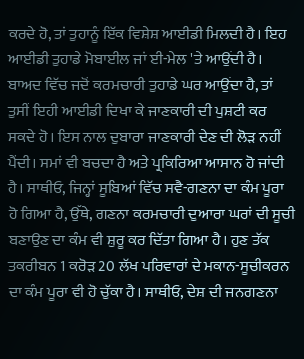ਕਰਦੇ ਹੋ, ਤਾਂ ਤੁਹਾਨੂੰ ਇੱਕ ਵਿਸ਼ੇਸ਼ ਆਈਡੀ ਮਿਲਦੀ ਹੈ। ਇਹ ਆਈਡੀ ਤੁਹਾਡੇ ਮੋਬਾਈਲ ਜਾਂ ਈ-ਮੇਲ 'ਤੇ ਆਉਂਦੀ ਹੈ। ਬਾਅਦ ਵਿੱਚ ਜਦੋਂ ਕਰਮਚਾਰੀ ਤੁਹਾਡੇ ਘਰ ਆਉਂਦਾ ਹੈ, ਤਾਂ ਤੁਸੀਂ ਇਹੀ ਆਈਡੀ ਦਿਖਾ ਕੇ ਜਾਣਕਾਰੀ ਦੀ ਪੁਸ਼ਟੀ ਕਰ ਸਕਦੇ ਹੋ। ਇਸ ਨਾਲ ਦੁਬਾਰਾ ਜਾਣਕਾਰੀ ਦੇਣ ਦੀ ਲੋੜ ਨਹੀਂ ਪੈਂਦੀ। ਸਮਾਂ ਵੀ ਬਚਦਾ ਹੈ ਅਤੇ ਪ੍ਰਕਿਰਿਆ ਆਸਾਨ ਹੋ ਜਾਂਦੀ ਹੈ। ਸਾਥੀਓ, ਜਿਨ੍ਹਾਂ ਸੂਬਿਆਂ ਵਿੱਚ ਸਵੈ-ਗਣਨਾ ਦਾ ਕੰਮ ਪੂਰਾ ਹੋ ਗਿਆ ਹੈ, ਉੱਥੇ, ਗਣਨਾ ਕਰਮਚਾਰੀ ਦੁਆਰਾ ਘਰਾਂ ਦੀ ਸੂਚੀ ਬਣਾਉਣ ਦਾ ਕੰਮ ਵੀ ਸ਼ੁਰੂ ਕਰ ਦਿੱਤਾ ਗਿਆ ਹੈ। ਹੁਣ ਤੱਕ ਤਕਰੀਬਨ 1 ਕਰੋੜ 20 ਲੱਖ ਪਰਿਵਾਰਾਂ ਦੇ ਮਕਾਨ-ਸੂਚੀਕਰਨ ਦਾ ਕੰਮ ਪੂਰਾ ਵੀ ਹੋ ਚੁੱਕਾ ਹੈ। ਸਾਥੀਓ, ਦੇਸ਼ ਦੀ ਜਨਗਣਨਾ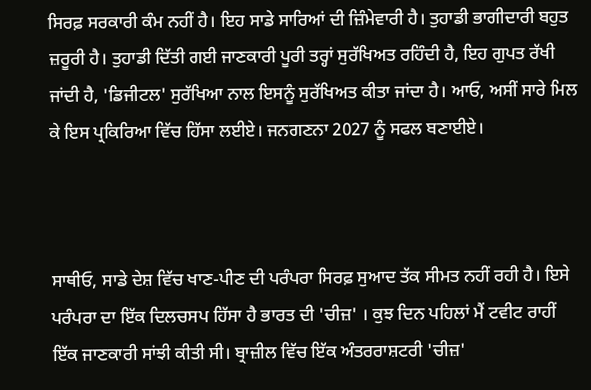ਸਿਰਫ਼ ਸਰਕਾਰੀ ਕੰਮ ਨਹੀਂ ਹੈ। ਇਹ ਸਾਡੇ ਸਾਰਿਆਂ ਦੀ ਜ਼ਿੰਮੇਵਾਰੀ ਹੈ। ਤੁਹਾਡੀ ਭਾਗੀਦਾਰੀ ਬਹੁਤ ਜ਼ਰੂਰੀ ਹੈ। ਤੁਹਾਡੀ ਦਿੱਤੀ ਗਈ ਜਾਣਕਾਰੀ ਪੂਰੀ ਤਰ੍ਹਾਂ ਸੁਰੱਖਿਅਤ ਰਹਿੰਦੀ ਹੈ, ਇਹ ਗੁਪਤ ਰੱਖੀ ਜਾਂਦੀ ਹੈ, 'ਡਿਜੀਟਲ' ਸੁਰੱਖਿਆ ਨਾਲ ਇਸਨੂੰ ਸੁਰੱਖਿਅਤ ਕੀਤਾ ਜਾਂਦਾ ਹੈ। ਆਓ, ਅਸੀਂ ਸਾਰੇ ਮਿਲ ਕੇ ਇਸ ਪ੍ਰਕਿਰਿਆ ਵਿੱਚ ਹਿੱਸਾ ਲਈਏ। ਜਨਗਣਨਾ 2027 ਨੂੰ ਸਫਲ ਬਣਾਈਏ।



ਸਾਥੀਓ, ਸਾਡੇ ਦੇਸ਼ ਵਿੱਚ ਖਾਣ-ਪੀਣ ਦੀ ਪਰੰਪਰਾ ਸਿਰਫ਼ ਸੁਆਦ ਤੱਕ ਸੀਮਤ ਨਹੀਂ ਰਹੀ ਹੈ। ਇਸੇ ਪਰੰਪਰਾ ਦਾ ਇੱਕ ਦਿਲਚਸਪ ਹਿੱਸਾ ਹੈ ਭਾਰਤ ਦੀ 'ਚੀਜ਼' । ਕੁਝ ਦਿਨ ਪਹਿਲਾਂ ਮੈਂ ਟਵੀਟ ਰਾਹੀਂ ਇੱਕ ਜਾਣਕਾਰੀ ਸਾਂਝੀ ਕੀਤੀ ਸੀ। ਬ੍ਰਾਜ਼ੀਲ ਵਿੱਚ ਇੱਕ ਅੰਤਰਰਾਸ਼ਟਰੀ 'ਚੀਜ਼'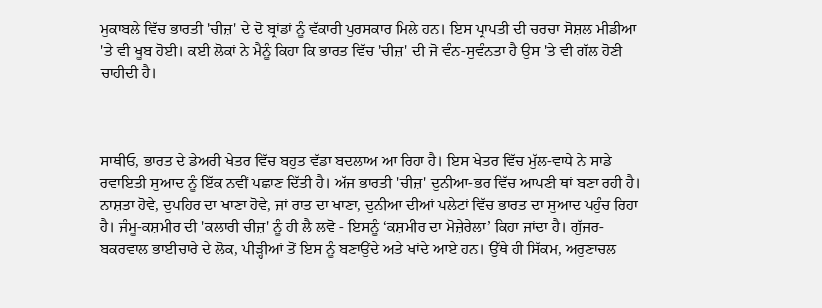ਮੁਕਾਬਲੇ ਵਿੱਚ ਭਾਰਤੀ 'ਚੀਜ਼' ਦੇ ਦੋ ਬ੍ਰਾਂਡਾਂ ਨੂੰ ਵੱਕਾਰੀ ਪੁਰਸਕਾਰ ਮਿਲੇ ਹਨ। ਇਸ ਪ੍ਰਾਪਤੀ ਦੀ ਚਰਚਾ ਸੋਸ਼ਲ ਮੀਡੀਆ 'ਤੇ ਵੀ ਖੂਬ ਹੋਈ। ਕਈ ਲੋਕਾਂ ਨੇ ਮੈਨੂੰ ਕਿਹਾ ਕਿ ਭਾਰਤ ਵਿੱਚ 'ਚੀਜ਼' ਦੀ ਜੋ ਵੰਨ-ਸੁਵੰਨਤਾ ਹੈ ਉਸ 'ਤੇ ਵੀ ਗੱਲ ਹੋਣੀ ਚਾਹੀਦੀ ਹੈ।



ਸਾਥੀਓ, ਭਾਰਤ ਦੇ ਡੇਅਰੀ ਖੇਤਰ ਵਿੱਚ ਬਹੁਤ ਵੱਡਾ ਬਦਲਾਅ ਆ ਰਿਹਾ ਹੈ। ਇਸ ਖੇਤਰ ਵਿੱਚ ਮੁੱਲ-ਵਾਧੇ ਨੇ ਸਾਡੇ ਰਵਾਇਤੀ ਸੁਆਦ ਨੂੰ ਇੱਕ ਨਵੀਂ ਪਛਾਣ ਦਿੱਤੀ ਹੈ। ਅੱਜ ਭਾਰਤੀ 'ਚੀਜ਼' ਦੁਨੀਆ-ਭਰ ਵਿੱਚ ਆਪਣੀ ਥਾਂ ਬਣਾ ਰਹੀ ਹੈ। ਨਾਸ਼ਤਾ ਹੋਵੇ, ਦੁਪਹਿਰ ਦਾ ਖਾਣਾ ਹੋਵੇ, ਜਾਂ ਰਾਤ ਦਾ ਖਾਣਾ, ਦੁਨੀਆ ਦੀਆਂ ਪਲੇਟਾਂ ਵਿੱਚ ਭਾਰਤ ਦਾ ਸੁਆਦ ਪਹੁੰਚ ਰਿਹਾ ਹੈ। ਜੰਮੂ-ਕਸ਼ਮੀਰ ਦੀ 'ਕਲਾਰੀ ਚੀਜ਼' ਨੂੰ ਹੀ ਲੈ ਲਵੋ - ਇਸਨੂੰ ‘ਕਸ਼ਮੀਰ ਦਾ ਮੋਜ਼ੇਰੇਲਾ’ ਕਿਹਾ ਜਾਂਦਾ ਹੈ। ਗੁੱਜਰ-ਬਕਰਵਾਲ ਭਾਈਚਾਰੇ ਦੇ ਲੋਕ, ਪੀੜ੍ਹੀਆਂ ਤੋਂ ਇਸ ਨੂੰ ਬਣਾਉਂਦੇ ਅਤੇ ਖਾਂਦੇ ਆਏ ਹਨ। ਉੱਥੇ ਹੀ ਸਿੱਕਮ, ਅਰੁਣਾਚਲ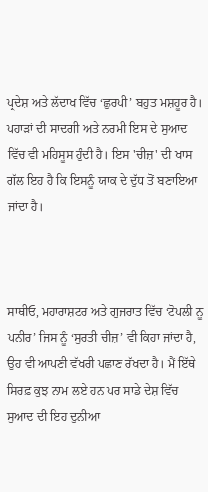ਪ੍ਰਦੇਸ਼ ਅਤੇ ਲੱਦਾਖ ਵਿੱਚ ‘ਛੁਰਪੀ’ ਬਹੁਤ ਮਸ਼ਹੂਰ ਹੈ। ਪਹਾੜਾਂ ਦੀ ਸਾਦਗੀ ਅਤੇ ਨਰਮੀ ਇਸ ਦੇ ਸੁਆਦ ਵਿੱਚ ਵੀ ਮਹਿਸੂਸ ਹੁੰਦੀ ਹੈ। ਇਸ 'ਚੀਜ਼' ਦੀ ਖਾਸ ਗੱਲ ਇਹ ਹੈ ਕਿ ਇਸਨੂੰ ਯਾਕ ਦੇ ਦੁੱਧ ਤੋਂ ਬਣਾਇਆ ਜਾਂਦਾ ਹੈ।



ਸਾਥੀਓ, ਮਹਾਰਾਸ਼ਟਰ ਅਤੇ ਗੁਜਰਾਤ ਵਿੱਚ ‘ਟੋਪਲੀ ਨੂ ਪਨੀਰ’ ਜਿਸ ਨੂੰ ‘ਸੁਰਤੀ ਚੀਜ਼’ ਵੀ ਕਿਹਾ ਜਾਂਦਾ ਹੈ, ਉਹ ਵੀ ਆਪਣੀ ਵੱਖਰੀ ਪਛਾਣ ਰੱਖਦਾ ਹੈ। ਮੈਂ ਇੱਥੇ ਸਿਰਫ਼ ਕੁਝ ਨਾਮ ਲਏ ਹਨ ਪਰ ਸਾਡੇ ਦੇਸ਼ ਵਿੱਚ ਸੁਆਦ ਦੀ ਇਹ ਦੁਨੀਆ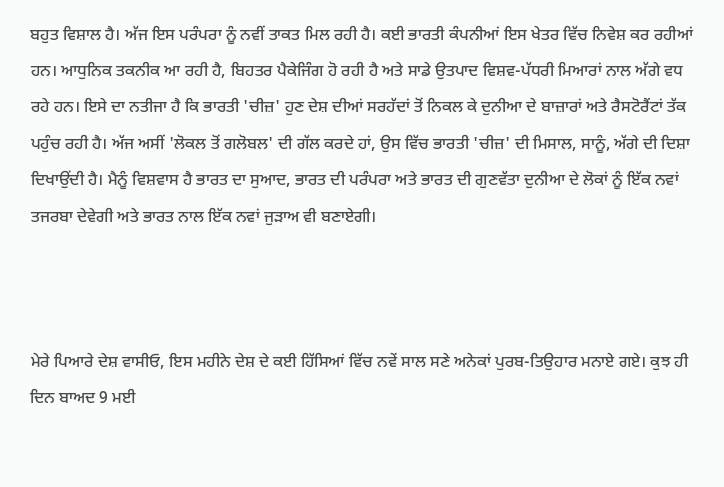ਬਹੁਤ ਵਿਸ਼ਾਲ ਹੈ। ਅੱਜ ਇਸ ਪਰੰਪਰਾ ਨੂੰ ਨਵੀਂ ਤਾਕਤ ਮਿਲ ਰਹੀ ਹੈ। ਕਈ ਭਾਰਤੀ ਕੰਪਨੀਆਂ ਇਸ ਖੇਤਰ ਵਿੱਚ ਨਿਵੇਸ਼ ਕਰ ਰਹੀਆਂ ਹਨ। ਆਧੁਨਿਕ ਤਕਨੀਕ ਆ ਰਹੀ ਹੈ, ਬਿਹਤਰ ਪੈਕੇਜਿੰਗ ਹੋ ਰਹੀ ਹੈ ਅਤੇ ਸਾਡੇ ਉਤਪਾਦ ਵਿਸ਼ਵ-ਪੱਧਰੀ ਮਿਆਰਾਂ ਨਾਲ ਅੱਗੇ ਵਧ ਰਹੇ ਹਨ। ਇਸੇ ਦਾ ਨਤੀਜਾ ਹੈ ਕਿ ਭਾਰਤੀ 'ਚੀਜ਼' ਹੁਣ ਦੇਸ਼ ਦੀਆਂ ਸਰਹੱਦਾਂ ਤੋਂ ਨਿਕਲ ਕੇ ਦੁਨੀਆ ਦੇ ਬਾਜ਼ਾਰਾਂ ਅਤੇ ਰੈਸਟੋਰੈਂਟਾਂ ਤੱਕ ਪਹੁੰਚ ਰਹੀ ਹੈ। ਅੱਜ ਅਸੀਂ 'ਲੋਕਲ ਤੋਂ ਗਲੋਬਲ' ਦੀ ਗੱਲ ਕਰਦੇ ਹਾਂ, ਉਸ ਵਿੱਚ ਭਾਰਤੀ 'ਚੀਜ਼' ਦੀ ਮਿਸਾਲ, ਸਾਨੂੰ, ਅੱਗੇ ਦੀ ਦਿਸ਼ਾ ਦਿਖਾਉਂਦੀ ਹੈ। ਮੈਨੂੰ ਵਿਸ਼ਵਾਸ ਹੈ ਭਾਰਤ ਦਾ ਸੁਆਦ, ਭਾਰਤ ਦੀ ਪਰੰਪਰਾ ਅਤੇ ਭਾਰਤ ਦੀ ਗੁਣਵੱਤਾ ਦੁਨੀਆ ਦੇ ਲੋਕਾਂ ਨੂੰ ਇੱਕ ਨਵਾਂ ਤਜਰਬਾ ਦੇਵੇਗੀ ਅਤੇ ਭਾਰਤ ਨਾਲ ਇੱਕ ਨਵਾਂ ਜੁੜਾਅ ਵੀ ਬਣਾਏਗੀ।



ਮੇਰੇ ਪਿਆਰੇ ਦੇਸ਼ ਵਾਸੀਓ, ਇਸ ਮਹੀਨੇ ਦੇਸ਼ ਦੇ ਕਈ ਹਿੱਸਿਆਂ ਵਿੱਚ ਨਵੇਂ ਸਾਲ ਸਣੇ ਅਨੇਕਾਂ ਪੁਰਬ-ਤਿਉਹਾਰ ਮਨਾਏ ਗਏ। ਕੁਝ ਹੀ ਦਿਨ ਬਾਅਦ 9 ਮਈ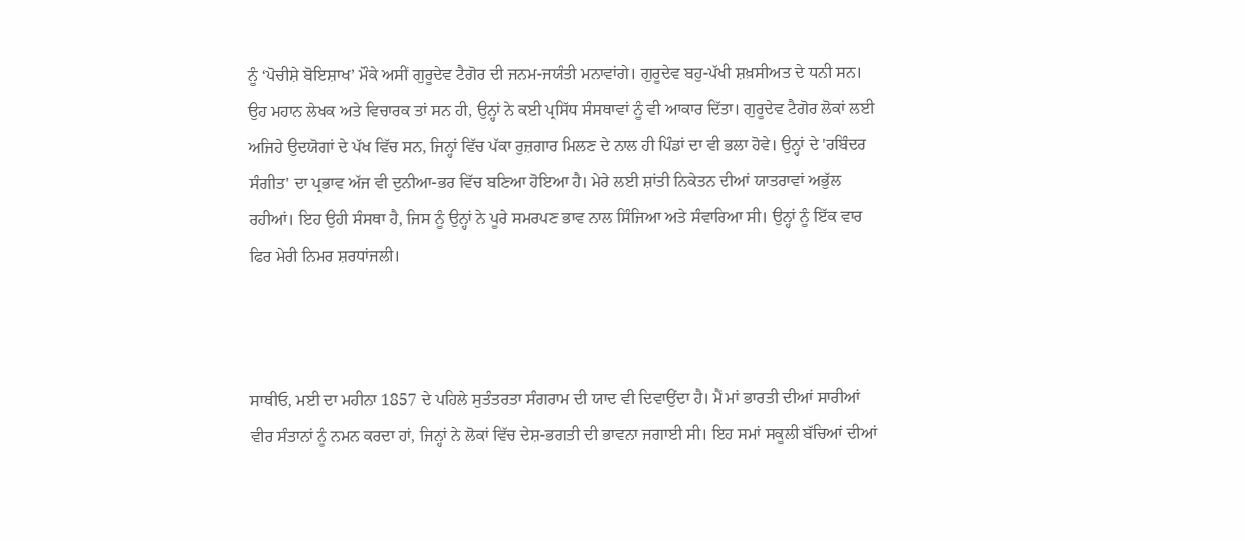ਨੂੰ ‘ਪੋਚੀਸ਼ੇ ਬੋਇਸ਼ਾਖ’ ਮੌਕੇ ਅਸੀਂ ਗੁਰੂਦੇਵ ਟੈਗੋਰ ਦੀ ਜਨਮ-ਜਯੰਤੀ ਮਨਾਵਾਂਗੇ। ਗੁਰੂਦੇਵ ਬਹੁ-ਪੱਖੀ ਸ਼ਖ਼ਸੀਅਤ ਦੇ ਧਨੀ ਸਨ। ਉਹ ਮਹਾਨ ਲੇਖਕ ਅਤੇ ਵਿਚਾਰਕ ਤਾਂ ਸਨ ਹੀ, ਉਨ੍ਹਾਂ ਨੇ ਕਈ ਪ੍ਰਸਿੱਧ ਸੰਸਥਾਵਾਂ ਨੂੰ ਵੀ ਆਕਾਰ ਦਿੱਤਾ। ਗੁਰੂਦੇਵ ਟੈਗੋਰ ਲੋਕਾਂ ਲਈ ਅਜਿਹੇ ਉਦਯੋਗਾਂ ਦੇ ਪੱਖ ਵਿੱਚ ਸਨ, ਜਿਨ੍ਹਾਂ ਵਿੱਚ ਪੱਕਾ ਰੁਜ਼ਗਾਰ ਮਿਲਣ ਦੇ ਨਾਲ ਹੀ ਪਿੰਡਾਂ ਦਾ ਵੀ ਭਲਾ ਹੋਵੇ। ਉਨ੍ਹਾਂ ਦੇ 'ਰਬਿੰਦਰ ਸੰਗੀਤ' ਦਾ ਪ੍ਰਭਾਵ ਅੱਜ ਵੀ ਦੁਨੀਆ-ਭਰ ਵਿੱਚ ਬਣਿਆ ਹੋਇਆ ਹੈ। ਮੇਰੇ ਲਈ ਸ਼ਾਂਤੀ ਨਿਕੇਤਨ ਦੀਆਂ ਯਾਤਰਾਵਾਂ ਅਭੁੱਲ ਰਹੀਆਂ। ਇਹ ਉਹੀ ਸੰਸਥਾ ਹੈ, ਜਿਸ ਨੂੰ ਉਨ੍ਹਾਂ ਨੇ ਪੂਰੇ ਸਮਰਪਣ ਭਾਵ ਨਾਲ ਸਿੰਜਿਆ ਅਤੇ ਸੰਵਾਰਿਆ ਸੀ। ਉਨ੍ਹਾਂ ਨੂੰ ਇੱਕ ਵਾਰ ਫਿਰ ਮੇਰੀ ਨਿਮਰ ਸ਼ਰਧਾਂਜਲੀ।



ਸਾਥੀਓ, ਮਈ ਦਾ ਮਹੀਨਾ 1857 ਦੇ ਪਹਿਲੇ ਸੁਤੰਤਰਤਾ ਸੰਗਰਾਮ ਦੀ ਯਾਦ ਵੀ ਦਿਵਾਉਂਦਾ ਹੈ। ਮੈਂ ਮਾਂ ਭਾਰਤੀ ਦੀਆਂ ਸਾਰੀਆਂ ਵੀਰ ਸੰਤਾਨਾਂ ਨੂੰ ਨਮਨ ਕਰਦਾ ਹਾਂ, ਜਿਨ੍ਹਾਂ ਨੇ ਲੋਕਾਂ ਵਿੱਚ ਦੇਸ਼-ਭਗਤੀ ਦੀ ਭਾਵਨਾ ਜਗਾਈ ਸੀ। ਇਹ ਸਮਾਂ ਸਕੂਲੀ ਬੱਚਿਆਂ ਦੀਆਂ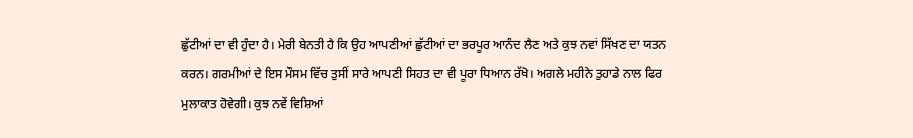ਛੁੱਟੀਆਂ ਦਾ ਵੀ ਹੁੰਦਾ ਹੈ। ਮੇਰੀ ਬੇਨਤੀ ਹੈ ਕਿ ਉਹ ਆਪਣੀਆਂ ਛੁੱਟੀਆਂ ਦਾ ਭਰਪੂਰ ਆਨੰਦ ਲੈਣ ਅਤੇ ਕੁਝ ਨਵਾਂ ਸਿੱਖਣ ਦਾ ਯਤਨ ਕਰਨ। ਗਰਮੀਆਂ ਦੇ ਇਸ ਮੌਸਮ ਵਿੱਚ ਤੁਸੀਂ ਸਾਰੇ ਆਪਣੀ ਸਿਹਤ ਦਾ ਵੀ ਪੂਰਾ ਧਿਆਨ ਰੱਖੋ। ਅਗਲੇ ਮਹੀਨੇ ਤੁਹਾਡੇ ਨਾਲ ਫਿਰ ਮੁਲਾਕਾਤ ਹੋਵੇਗੀ। ਕੁਝ ਨਵੇਂ ਵਿਸ਼ਿਆਂ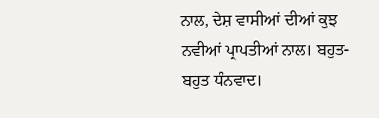ਨਾਲ, ਦੇਸ਼ ਵਾਸੀਆਂ ਦੀਆਂ ਕੁਝ ਨਵੀਆਂ ਪ੍ਰਾਪਤੀਆਂ ਨਾਲ। ਬਹੁਤ-ਬਹੁਤ ਧੰਨਵਾਦ।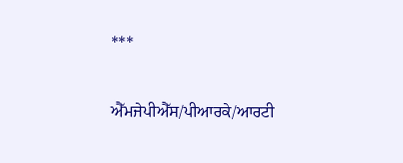***

ਐੱਮਜੇਪੀਐੱਸ/ਪੀਆਰਕੇ/ਆਰਟੀ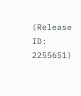(Release ID: 2255651)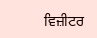ਵਿਜ਼ੀਟਰ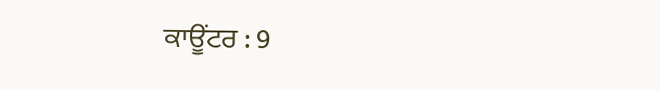ਕਾਊਂਟਰ : 9